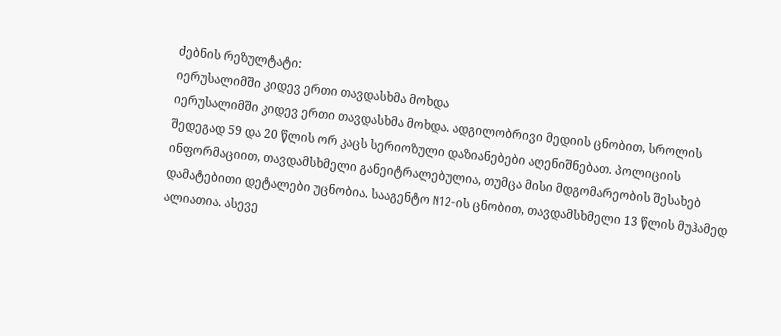ძებნის რეზულტატი:
იერუსალიმში კიდევ ერთი თავდასხმა მოხდა
იერუსალიმში კიდევ ერთი თავდასხმა მოხდა. ადგილობრივი მედიის ცნობით, სროლის შედეგად 59 და 20 წლის ორ კაცს სერიოზული დაზიანებები აღენიშნებათ. პოლიციის ინფორმაციით, თავდამსხმელი განეიტრალებულია, თუმცა მისი მდგომარეობის შესახებ დამატებითი დეტალები უცნობია. სააგენტო N12-ის ცნობით, თავდამსხმელი 13 წლის მუჰამედ ალიათია. ასევე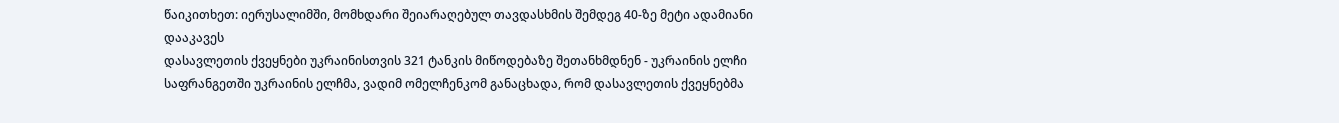წაიკითხეთ: იერუსალიმში, მომხდარი შეიარაღებულ თავდასხმის შემდეგ 40-ზე მეტი ადამიანი დააკავეს
დასავლეთის ქვეყნები უკრაინისთვის 321 ტანკის მიწოდებაზე შეთანხმდნენ - უკრაინის ელჩი
საფრანგეთში უკრაინის ელჩმა, ვადიმ ომელჩენკომ განაცხადა, რომ დასავლეთის ქვეყნებმა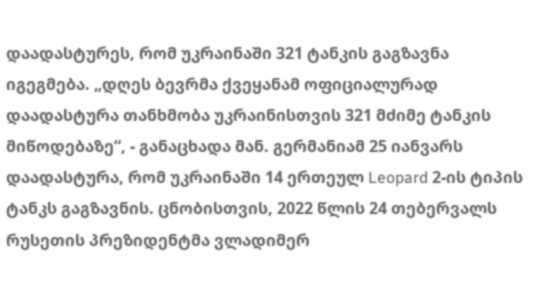დაადასტურეს, რომ უკრაინაში 321 ტანკის გაგზავნა იგეგმება. „დღეს ბევრმა ქვეყანამ ოფიციალურად დაადასტურა თანხმობა უკრაინისთვის 321 მძიმე ტანკის მიწოდებაზე“, - განაცხადა მან. გერმანიამ 25 იანვარს დაადასტურა, რომ უკრაინაში 14 ერთეულ Leopard 2-ის ტიპის ტანკს გაგზავნის. ცნობისთვის, 2022 წლის 24 თებერვალს რუსეთის პრეზიდენტმა ვლადიმერ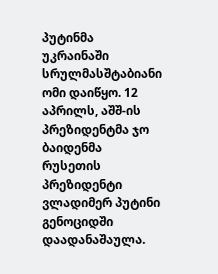პუტინმა უკრაინაში სრულმასშტაბიანი ომი დაიწყო. 12 აპრილს, აშშ-ის პრეზიდენტმა ჯო ბაიდენმა რუსეთის პრეზიდენტი ვლადიმერ პუტინი გენოციდში დაადანაშაულა.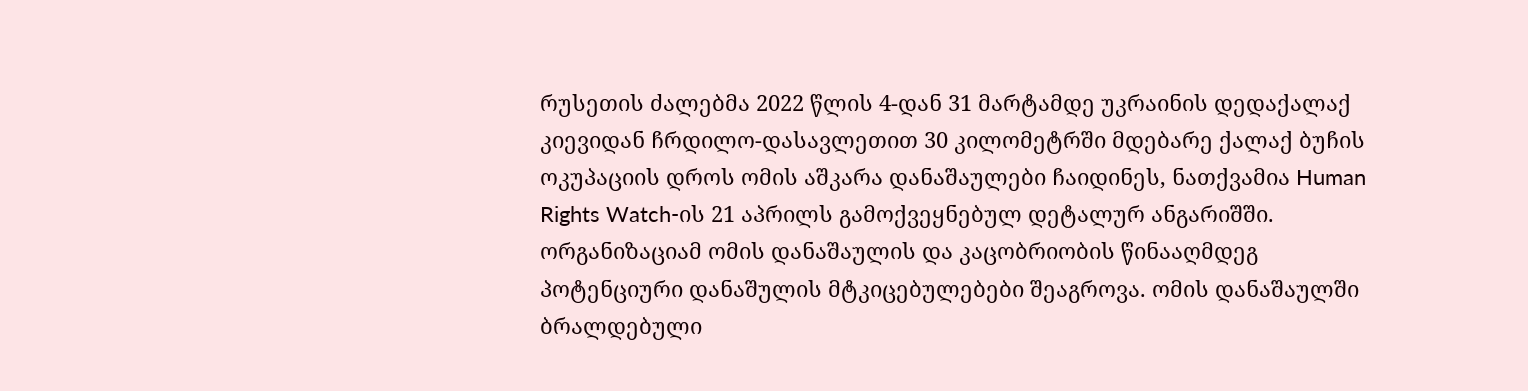რუსეთის ძალებმა 2022 წლის 4-დან 31 მარტამდე უკრაინის დედაქალაქ კიევიდან ჩრდილო-დასავლეთით 30 კილომეტრში მდებარე ქალაქ ბუჩის ოკუპაციის დროს ომის აშკარა დანაშაულები ჩაიდინეს, ნათქვამია Human Rights Watch-ის 21 აპრილს გამოქვეყნებულ დეტალურ ანგარიშში. ორგანიზაციამ ომის დანაშაულის და კაცობრიობის წინააღმდეგ პოტენციური დანაშულის მტკიცებულებები შეაგროვა. ომის დანაშაულში ბრალდებული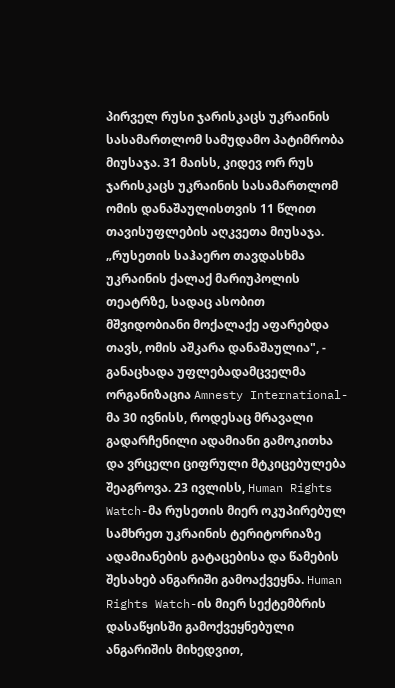პირველ რუსი ჯარისკაცს უკრაინის სასამართლომ სამუდამო პატიმრობა მიუსაჯა. 31 მაისს, კიდევ ორ რუს ჯარისკაცს უკრაინის სასამართლომ ომის დანაშაულისთვის 11 წლით თავისუფლების აღკვეთა მიუსაჯა. „რუსეთის საჰაერო თავდასხმა უკრაინის ქალაქ მარიუპოლის თეატრზე, სადაც ასობით მშვიდობიანი მოქალაქე აფარებდა თავს, ომის აშკარა დანაშაულია", - განაცხადა უფლებადამცველმა ორგანიზაცია Amnesty International-მა 30 ივნისს, როდესაც მრავალი გადარჩენილი ადამიანი გამოკითხა და ვრცელი ციფრული მტკიცებულება შეაგროვა. 23 ივლისს, Human Rights Watch-მა რუსეთის მიერ ოკუპირებულ სამხრეთ უკრაინის ტერიტორიაზე ადამიანების გატაცებისა და წამების შესახებ ანგარიში გამოაქვეყნა. Human Rights Watch-ის მიერ სექტემბრის დასაწყისში გამოქვეყნებული ანგარიშის მიხედვით,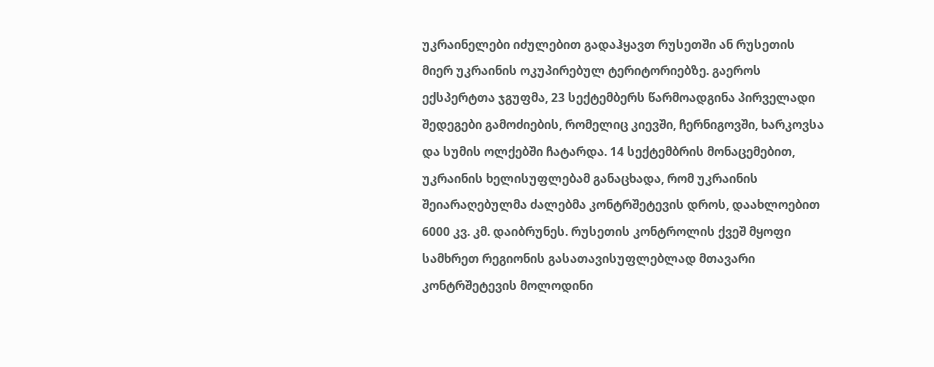უკრაინელები იძულებით გადაჰყავთ რუსეთში ან რუსეთის მიერ უკრაინის ოკუპირებულ ტერიტორიებზე. გაეროს ექსპერტთა ჯგუფმა, 23 სექტემბერს წარმოადგინა პირველადი შედეგები გამოძიების, რომელიც კიევში, ჩერნიგოვში, ხარკოვსა და სუმის ოლქებში ჩატარდა. 14 სექტემბრის მონაცემებით, უკრაინის ხელისუფლებამ განაცხადა, რომ უკრაინის შეიარაღებულმა ძალებმა კონტრშეტევის დროს, დაახლოებით 6000 კვ. კმ. დაიბრუნეს. რუსეთის კონტროლის ქვეშ მყოფი სამხრეთ რეგიონის გასათავისუფლებლად მთავარი კონტრშეტევის მოლოდინი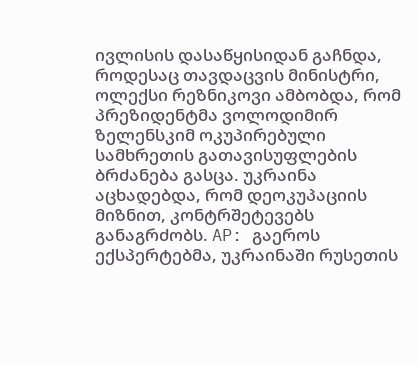ივლისის დასაწყისიდან გაჩნდა, როდესაც თავდაცვის მინისტრი, ოლექსი რეზნიკოვი ამბობდა, რომ პრეზიდენტმა ვოლოდიმირ ზელენსკიმ ოკუპირებული სამხრეთის გათავისუფლების ბრძანება გასცა. უკრაინა აცხადებდა, რომ დეოკუპაციის მიზნით, კონტრშეტევებს განაგრძობს. AP: გაეროს ექსპერტებმა, უკრაინაში რუსეთის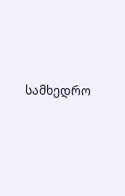სამხედრო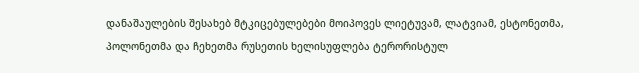დანაშაულების შესახებ მტკიცებულებები მოიპოვეს ლიეტუვამ, ლატვიამ, ესტონეთმა, პოლონეთმა და ჩეხეთმა რუსეთის ხელისუფლება ტერორისტულ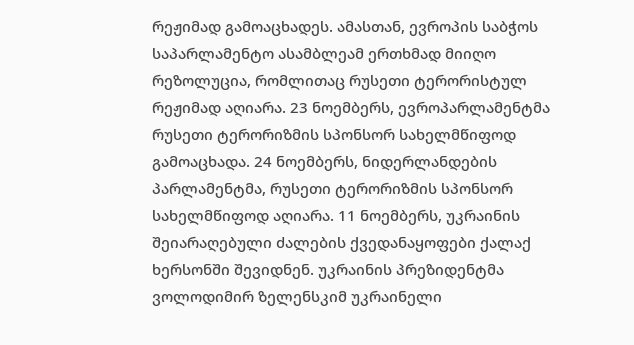რეჟიმად გამოაცხადეს. ამასთან, ევროპის საბჭოს საპარლამენტო ასამბლეამ ერთხმად მიიღო რეზოლუცია, რომლითაც რუსეთი ტერორისტულ რეჟიმად აღიარა. 23 ნოემბერს, ევროპარლამენტმა რუსეთი ტერორიზმის სპონსორ სახელმწიფოდ გამოაცხადა. 24 ნოემბერს, ნიდერლანდების პარლამენტმა, რუსეთი ტერორიზმის სპონსორ სახელმწიფოდ აღიარა. 11 ნოემბერს, უკრაინის შეიარაღებული ძალების ქვედანაყოფები ქალაქ ხერსონში შევიდნენ. უკრაინის პრეზიდენტმა ვოლოდიმირ ზელენსკიმ უკრაინელი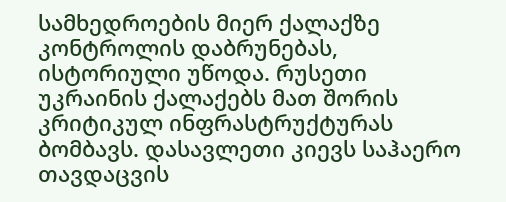სამხედროების მიერ ქალაქზე კონტროლის დაბრუნებას, ისტორიული უწოდა. რუსეთი უკრაინის ქალაქებს მათ შორის კრიტიკულ ინფრასტრუქტურას ბომბავს. დასავლეთი კიევს საჰაერო თავდაცვის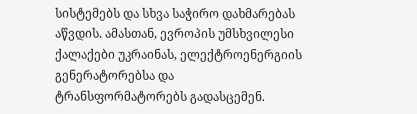სისტემებს და სხვა საჭირო დახმარებას აწვდის. ამასთან, ევროპის უმსხვილესი ქალაქები უკრაინას, ელექტროენერგიის გენერატორებსა და ტრანსფორმატორებს გადასცემენ.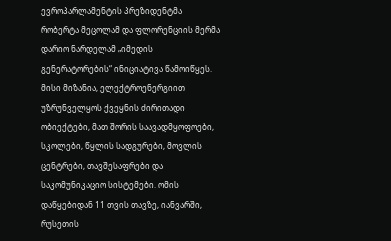ევროპარლამენტის პრეზიდენტმა რობერტა მეცოლამ და ფლორენციის მერმა დარიო ნარდელამ „იმედის გენერატორების“ ინიციატივა წამოიწყეს. მისი მიზანია, ელექტროენერგიით უზრუნველყოს ქვეყნის ძირითადი ობიექტები, მათ შორის საავადმყოფოები, სკოლები, წყლის სადგურები, მოვლის ცენტრები, თავშესაფრები და საკომუნიკაციო სისტემები. ომის დაწყებიდან 11 თვის თავზე, იანვარში, რუსეთის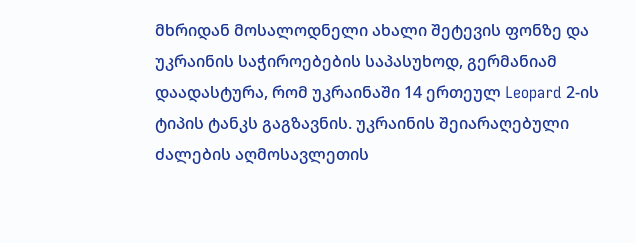მხრიდან მოსალოდნელი ახალი შეტევის ფონზე და უკრაინის საჭიროებების საპასუხოდ, გერმანიამ დაადასტურა, რომ უკრაინაში 14 ერთეულ Leopard 2-ის ტიპის ტანკს გაგზავნის. უკრაინის შეიარაღებული ძალების აღმოსავლეთის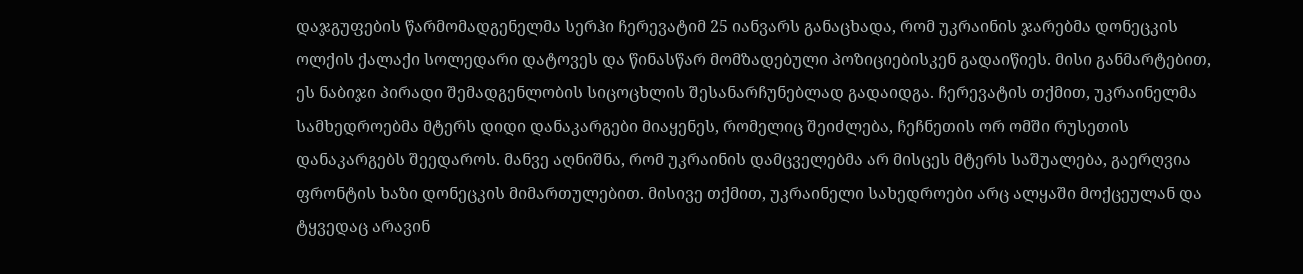დაჯგუფების წარმომადგენელმა სერჰი ჩერევატიმ 25 იანვარს განაცხადა, რომ უკრაინის ჯარებმა დონეცკის ოლქის ქალაქი სოლედარი დატოვეს და წინასწარ მომზადებული პოზიციებისკენ გადაიწიეს. მისი განმარტებით, ეს ნაბიჯი პირადი შემადგენლობის სიცოცხლის შესანარჩუნებლად გადაიდგა. ჩერევატის თქმით, უკრაინელმა სამხედროებმა მტერს დიდი დანაკარგები მიაყენეს, რომელიც შეიძლება, ჩეჩნეთის ორ ომში რუსეთის დანაკარგებს შეედაროს. მანვე აღნიშნა, რომ უკრაინის დამცველებმა არ მისცეს მტერს საშუალება, გაერღვია ფრონტის ხაზი დონეცკის მიმართულებით. მისივე თქმით, უკრაინელი სახედროები არც ალყაში მოქცეულან და ტყვედაც არავინ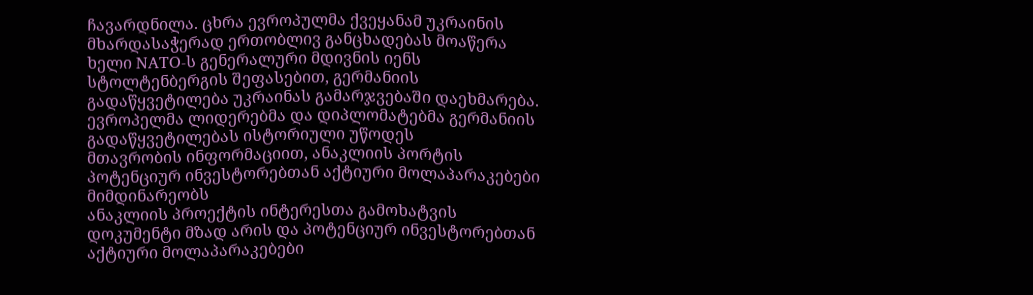ჩავარდნილა. ცხრა ევროპულმა ქვეყანამ უკრაინის მხარდასაჭერად ერთობლივ განცხადებას მოაწერა ხელი NATO-ს გენერალური მდივნის იენს სტოლტენბერგის შეფასებით, გერმანიის გადაწყვეტილება უკრაინას გამარჯვებაში დაეხმარება. ევროპელმა ლიდერებმა და დიპლომატებმა გერმანიის გადაწყვეტილებას ისტორიული უწოდეს
მთავრობის ინფორმაციით, ანაკლიის პორტის პოტენციურ ინვესტორებთან აქტიური მოლაპარაკებები მიმდინარეობს
ანაკლიის პროექტის ინტერესთა გამოხატვის დოკუმენტი მზად არის და პოტენციურ ინვესტორებთან აქტიური მოლაპარაკებები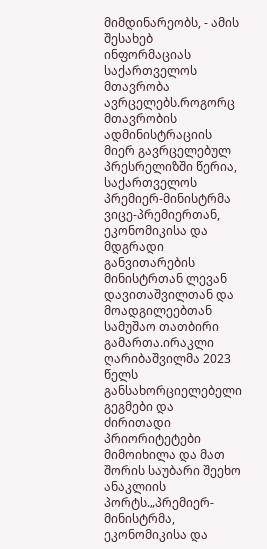მიმდინარეობს, - ამის შესახებ ინფორმაციას საქართველოს მთავრობა ავრცელებს.როგორც მთავრობის ადმინისტრაციის მიერ გავრცელებულ პრესრელიზში წერია, საქართველოს პრემიერ-მინისტრმა ვიცე-პრემიერთან, ეკონომიკისა და მდგრადი განვითარების მინისტრთან ლევან დავითაშვილთან და მოადგილეებთან სამუშაო თათბირი გამართა.ირაკლი ღარიბაშვილმა 2023 წელს განსახორციელებელი გეგმები და ძირითადი პრიორიტეტები მიმოიხილა და მათ შორის საუბარი შეეხო ანაკლიის პორტს.„პრემიერ-მინისტრმა, ეკონომიკისა და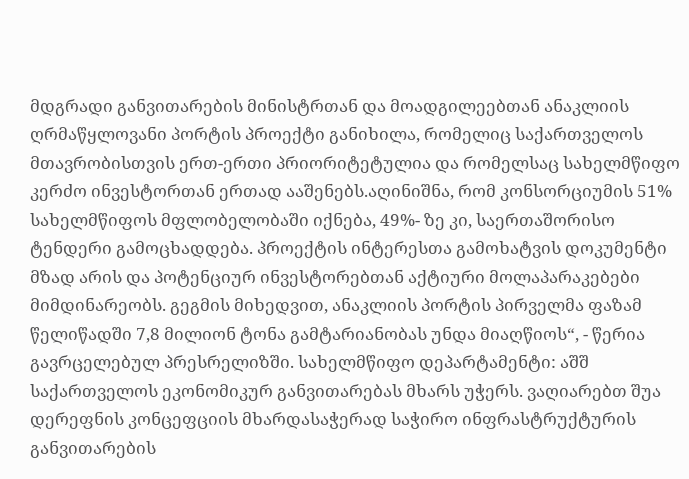მდგრადი განვითარების მინისტრთან და მოადგილეებთან ანაკლიის ღრმაწყლოვანი პორტის პროექტი განიხილა, რომელიც საქართველოს მთავრობისთვის ერთ-ერთი პრიორიტეტულია და რომელსაც სახელმწიფო კერძო ინვესტორთან ერთად ააშენებს.აღინიშნა, რომ კონსორციუმის 51% სახელმწიფოს მფლობელობაში იქნება, 49%- ზე კი, საერთაშორისო ტენდერი გამოცხადდება. პროექტის ინტერესთა გამოხატვის დოკუმენტი მზად არის და პოტენციურ ინვესტორებთან აქტიური მოლაპარაკებები მიმდინარეობს. გეგმის მიხედვით, ანაკლიის პორტის პირველმა ფაზამ წელიწადში 7,8 მილიონ ტონა გამტარიანობას უნდა მიაღწიოს“, - წერია გავრცელებულ პრესრელიზში. სახელმწიფო დეპარტამენტი: აშშ საქართველოს ეკონომიკურ განვითარებას მხარს უჭერს. ვაღიარებთ შუა დერეფნის კონცეფციის მხარდასაჭერად საჭირო ინფრასტრუქტურის განვითარების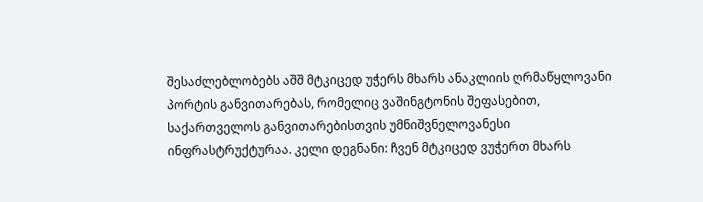შესაძლებლობებს აშშ მტკიცედ უჭერს მხარს ანაკლიის ღრმაწყლოვანი პორტის განვითარებას, რომელიც ვაშინგტონის შეფასებით, საქართველოს განვითარებისთვის უმნიშვნელოვანესი ინფრასტრუქტურაა. კელი დეგნანი: ჩვენ მტკიცედ ვუჭერთ მხარს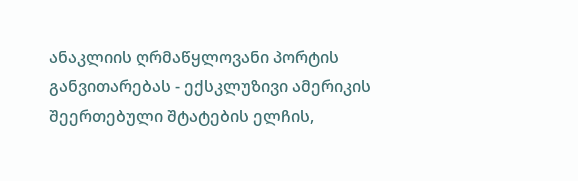ანაკლიის ღრმაწყლოვანი პორტის განვითარებას - ექსკლუზივი ამერიკის შეერთებული შტატების ელჩის,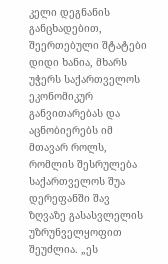კელი დეგნანის განცხადებით, შეერთებული შტატები დიდი ხანია, მხარს უჭერს საქართველოს ეკონომიკურ განვითარებას და აცნობიერებს იმ მთავარ როლს, რომლის შესრულება საქართველოს შუა დერეფანში შავ ზღვაზე გასასვლელის უზრუნველყოფით შეუძლია. „ეს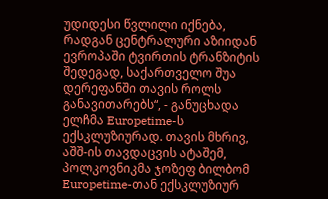უდიდესი წვლილი იქნება, რადგან ცენტრალური აზიიდან ევროპაში ტვირთის ტრანზიტის შედეგად, საქართველო შუა დერეფანში თავის როლს განავითარებს“, - განუცხადა ელჩმა Europetime-ს ექსკლუზიურად. თავის მხრივ, აშშ-ის თავდაცვის ატაშემ, პოლკოვნიკმა ჯოზეფ ბილბომ Europetime-თან ექსკლუზიურ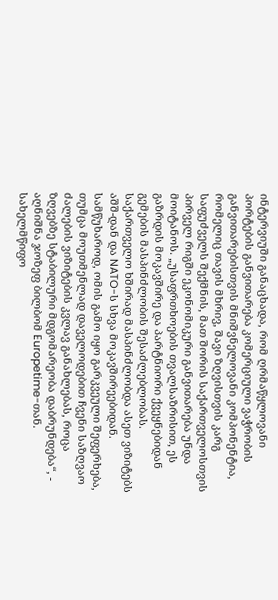ინტერვიუში განაცხადა, რომ ღრმაწყლოვანი პორტების განვითარება კომერციული ვაჭრობის განვითარებისთვის მნიშვნელოვანი კომპონენტია, რომელიც თავის მხრივ, შავი ზღვისთვის კარგ საფუძველს შექმნის, მათ შორის საქართველოსთვის პირველ რიგში ეკონომიკური განვითარება უნდა მოიტანოს. „უსაფრთხოების თვალსაზრისით, ეს გაზრდის მოკავშირე და პარტნიორი ქვეყნებიდან გემების მასპინძლობის შესაძლებლობას. საქართველო ხშირად მასპინძლობდა ასეთ ვიზიტებს აშშ-დან და NATO-ს სხვა მოკავშირეებიდან. სამწუხაროდ, ომის გამო იყო გარკვეული შეფერხება, თუმცა მოუთმენლად დაველოდებით ჩვენი საზღვაო ძალების ვიზიტების კვლავ განახლებას, როცა ზღვებზე სტაბილური მდგომარეობა დაბრუნდება“, - აღნიშნა ჯოზეფ ბილბომ Europetime-თან. სახელმწიფო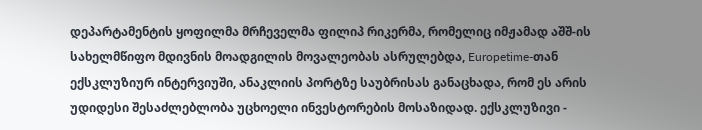დეპარტამენტის ყოფილმა მრჩეველმა ფილიპ რიკერმა, რომელიც იმჟამად აშშ-ის სახელმწიფო მდივნის მოადგილის მოვალეობას ასრულებდა, Europetime-თან ექსკლუზიურ ინტერვიუში, ანაკლიის პორტზე საუბრისას განაცხადა, რომ ეს არის უდიდესი შესაძლებლობა უცხოელი ინვესტორების მოსაზიდად. ექსკლუზივი -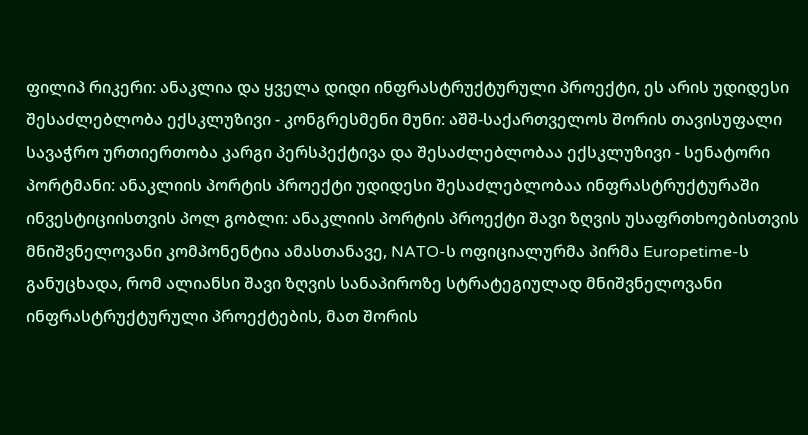ფილიპ რიკერი: ანაკლია და ყველა დიდი ინფრასტრუქტურული პროექტი, ეს არის უდიდესი შესაძლებლობა ექსკლუზივი - კონგრესმენი მუნი: აშშ-საქართველოს შორის თავისუფალი სავაჭრო ურთიერთობა კარგი პერსპექტივა და შესაძლებლობაა ექსკლუზივი - სენატორი პორტმანი: ანაკლიის პორტის პროექტი უდიდესი შესაძლებლობაა ინფრასტრუქტურაში ინვესტიციისთვის პოლ გობლი: ანაკლიის პორტის პროექტი შავი ზღვის უსაფრთხოებისთვის მნიშვნელოვანი კომპონენტია ამასთანავე, NATO-ს ოფიციალურმა პირმა Europetime-ს განუცხადა, რომ ალიანსი შავი ზღვის სანაპიროზე სტრატეგიულად მნიშვნელოვანი ინფრასტრუქტურული პროექტების, მათ შორის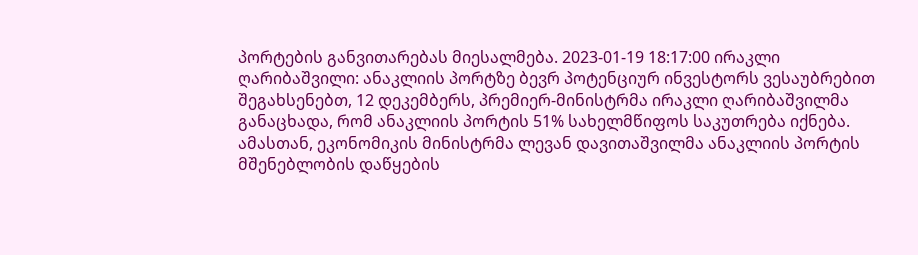პორტების განვითარებას მიესალმება. 2023-01-19 18:17:00 ირაკლი ღარიბაშვილი: ანაკლიის პორტზე ბევრ პოტენციურ ინვესტორს ვესაუბრებით შეგახსენებთ, 12 დეკემბერს, პრემიერ-მინისტრმა ირაკლი ღარიბაშვილმა განაცხადა, რომ ანაკლიის პორტის 51% სახელმწიფოს საკუთრება იქნება. ამასთან, ეკონომიკის მინისტრმა ლევან დავითაშვილმა ანაკლიის პორტის მშენებლობის დაწყების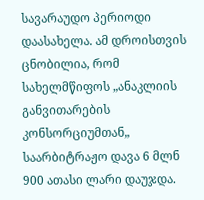სავარაუდო პერიოდი დაასახელა. ამ დროისთვის ცნობილია, რომ სახელმწიფოს „ანაკლიის განვითარების კონსორციუმთან„ საარბიტრაჟო დავა 6 მლნ 900 ათასი ლარი დაუჯდა.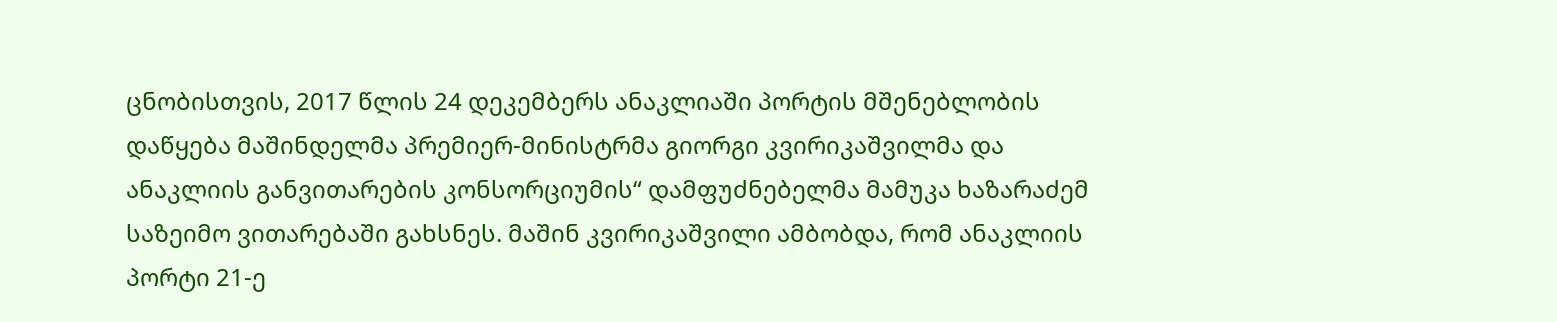ცნობისთვის, 2017 წლის 24 დეკემბერს ანაკლიაში პორტის მშენებლობის დაწყება მაშინდელმა პრემიერ-მინისტრმა გიორგი კვირიკაშვილმა და ანაკლიის განვითარების კონსორციუმის“ დამფუძნებელმა მამუკა ხაზარაძემ საზეიმო ვითარებაში გახსნეს. მაშინ კვირიკაშვილი ამბობდა, რომ ანაკლიის პორტი 21-ე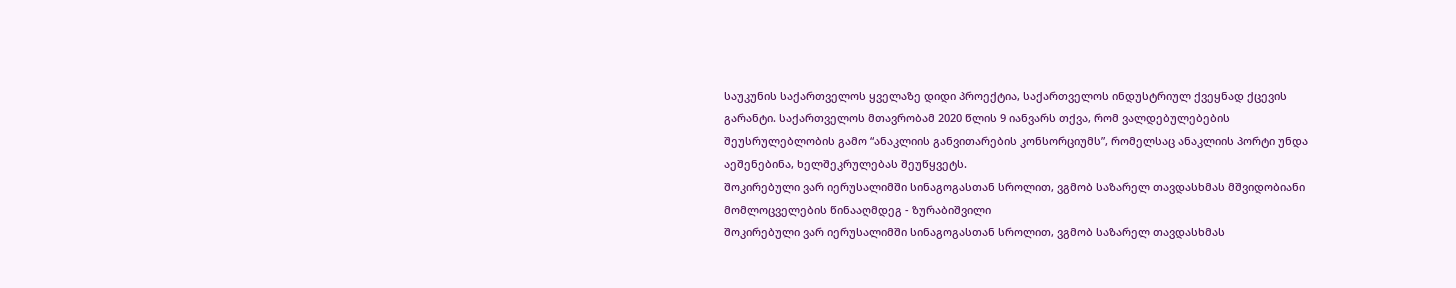საუკუნის საქართველოს ყველაზე დიდი პროექტია, საქართველოს ინდუსტრიულ ქვეყნად ქცევის გარანტი. საქართველოს მთავრობამ 2020 წლის 9 იანვარს თქვა, რომ ვალდებულებების შეუსრულებლობის გამო “ანაკლიის განვითარების კონსორციუმს”, რომელსაც ანაკლიის პორტი უნდა აეშენებინა, ხელშეკრულებას შეუწყვეტს.
შოკირებული ვარ იერუსალიმში სინაგოგასთან სროლით, ვგმობ საზარელ თავდასხმას მშვიდობიანი მომლოცველების წინააღმდეგ - ზურაბიშვილი
შოკირებული ვარ იერუსალიმში სინაგოგასთან სროლით, ვგმობ საზარელ თავდასხმას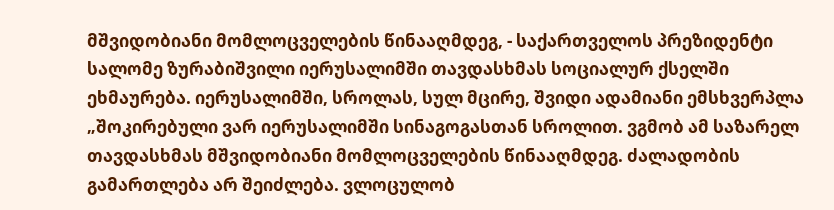მშვიდობიანი მომლოცველების წინააღმდეგ, - საქართველოს პრეზიდენტი სალომე ზურაბიშვილი იერუსალიმში თავდასხმას სოციალურ ქსელში ეხმაურება. იერუსალიმში, სროლას, სულ მცირე, შვიდი ადამიანი ემსხვერპლა „შოკირებული ვარ იერუსალიმში სინაგოგასთან სროლით. ვგმობ ამ საზარელ თავდასხმას მშვიდობიანი მომლოცველების წინააღმდეგ. ძალადობის გამართლება არ შეიძლება. ვლოცულობ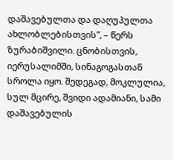დაშავებულთა და დაღუპულთა ახლობლებისთვის“, – წერს ზურაბიშვილი. ცნობისთვის, იერუსალიმში, სინაგოგასთან სროლა იყო. შედეგად, მოკლულია, სულ მცირე, შვიდი ადამიანი, სამი დაშავებულის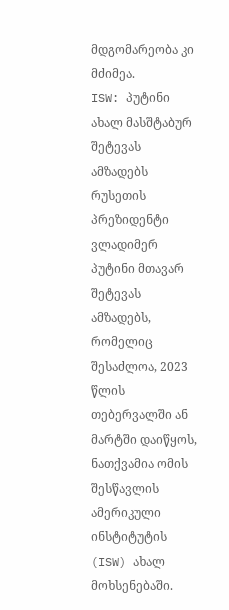მდგომარეობა კი მძიმეა.
ISW: პუტინი ახალ მასშტაბურ შეტევას ამზადებს
რუსეთის პრეზიდენტი ვლადიმერ პუტინი მთავარ შეტევას ამზადებს, რომელიც შესაძლოა, 2023 წლის თებერვალში ან მარტში დაიწყოს, ნათქვამია ომის შესწავლის ამერიკული ინსტიტუტის (ISW) ახალ მოხსენებაში.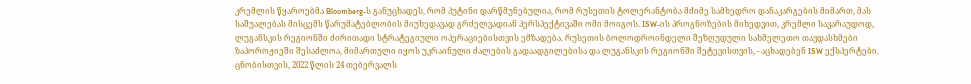კრემლის წყაროებმა Bloomberg-ს განუცხადეს, რომ პუტინი დარწმუნებულია, რომ რუსეთის ტოლერანტობა მძიმე სამხედრო დანაკარგების მიმართ, მას საშუალებას მისცემს წარუმატებლობის მიუხედავად გრძელვადიან პერსპექტივაში ომი მოიგოს. ISW-ის პროგნოზების მიხედვით, კრემლი სავარაუდოდ, ლუგანსკის რეგიონში ძირითადი სტრატეგიული ოპერაციებისთვის ემზადება. რუსეთის ბოლოდროინდელი შეზღუდული სახმელეთო თავდასხმები ზაპოროჟიეში შესაძლოა, მიმართული იყოს უკრაინული ძალების გადაადგილებისა და ლუგანსკის რეგიონში შეტევისთვის, - აცხადებენ ISW ექსპერტები. ცნობისთვის, 2022 წლის 24 თებერვალს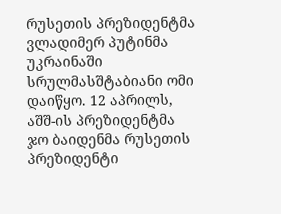რუსეთის პრეზიდენტმა ვლადიმერ პუტინმა უკრაინაში სრულმასშტაბიანი ომი დაიწყო. 12 აპრილს, აშშ-ის პრეზიდენტმა ჯო ბაიდენმა რუსეთის პრეზიდენტი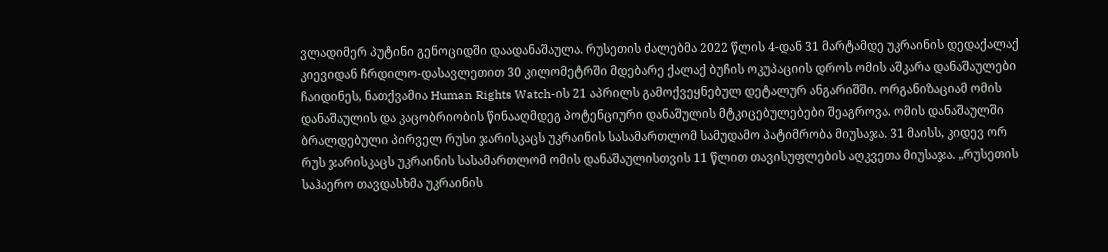ვლადიმერ პუტინი გენოციდში დაადანაშაულა. რუსეთის ძალებმა 2022 წლის 4-დან 31 მარტამდე უკრაინის დედაქალაქ კიევიდან ჩრდილო-დასავლეთით 30 კილომეტრში მდებარე ქალაქ ბუჩის ოკუპაციის დროს ომის აშკარა დანაშაულები ჩაიდინეს, ნათქვამია Human Rights Watch-ის 21 აპრილს გამოქვეყნებულ დეტალურ ანგარიშში. ორგანიზაციამ ომის დანაშაულის და კაცობრიობის წინააღმდეგ პოტენციური დანაშულის მტკიცებულებები შეაგროვა. ომის დანაშაულში ბრალდებული პირველ რუსი ჯარისკაცს უკრაინის სასამართლომ სამუდამო პატიმრობა მიუსაჯა. 31 მაისს, კიდევ ორ რუს ჯარისკაცს უკრაინის სასამართლომ ომის დანაშაულისთვის 11 წლით თავისუფლების აღკვეთა მიუსაჯა. „რუსეთის საჰაერო თავდასხმა უკრაინის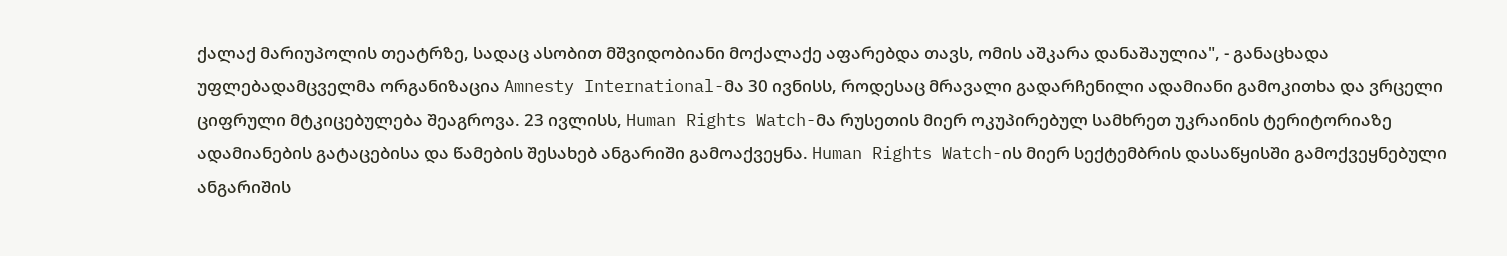ქალაქ მარიუპოლის თეატრზე, სადაც ასობით მშვიდობიანი მოქალაქე აფარებდა თავს, ომის აშკარა დანაშაულია", - განაცხადა უფლებადამცველმა ორგანიზაცია Amnesty International-მა 30 ივნისს, როდესაც მრავალი გადარჩენილი ადამიანი გამოკითხა და ვრცელი ციფრული მტკიცებულება შეაგროვა. 23 ივლისს, Human Rights Watch-მა რუსეთის მიერ ოკუპირებულ სამხრეთ უკრაინის ტერიტორიაზე ადამიანების გატაცებისა და წამების შესახებ ანგარიში გამოაქვეყნა. Human Rights Watch-ის მიერ სექტემბრის დასაწყისში გამოქვეყნებული ანგარიშის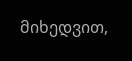მიხედვით,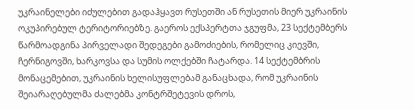უკრაინელები იძულებით გადაჰყავთ რუსეთში ან რუსეთის მიერ უკრაინის ოკუპირებულ ტერიტორიებზე. გაეროს ექსპერტთა ჯგუფმა, 23 სექტემბერს წარმოადგინა პირველადი შედეგები გამოძიების, რომელიც კიევში, ჩერნიგოვში, ხარკოვსა და სუმის ოლქებში ჩატარდა. 14 სექტემბრის მონაცემებით, უკრაინის ხელისუფლებამ განაცხადა, რომ უკრაინის შეიარაღებულმა ძალებმა კონტრშეტევის დროს,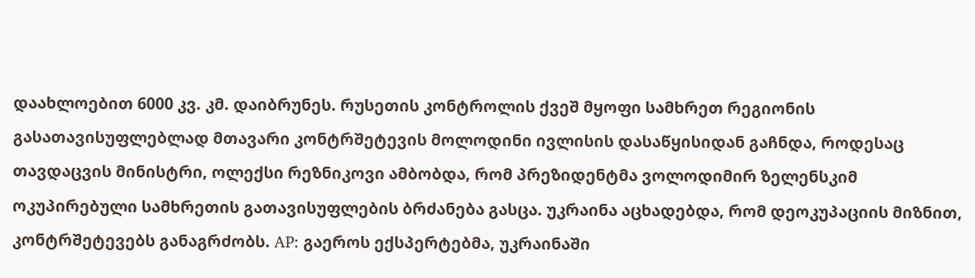დაახლოებით 6000 კვ. კმ. დაიბრუნეს. რუსეთის კონტროლის ქვეშ მყოფი სამხრეთ რეგიონის გასათავისუფლებლად მთავარი კონტრშეტევის მოლოდინი ივლისის დასაწყისიდან გაჩნდა, როდესაც თავდაცვის მინისტრი, ოლექსი რეზნიკოვი ამბობდა, რომ პრეზიდენტმა ვოლოდიმირ ზელენსკიმ ოკუპირებული სამხრეთის გათავისუფლების ბრძანება გასცა. უკრაინა აცხადებდა, რომ დეოკუპაციის მიზნით, კონტრშეტევებს განაგრძობს. AP: გაეროს ექსპერტებმა, უკრაინაში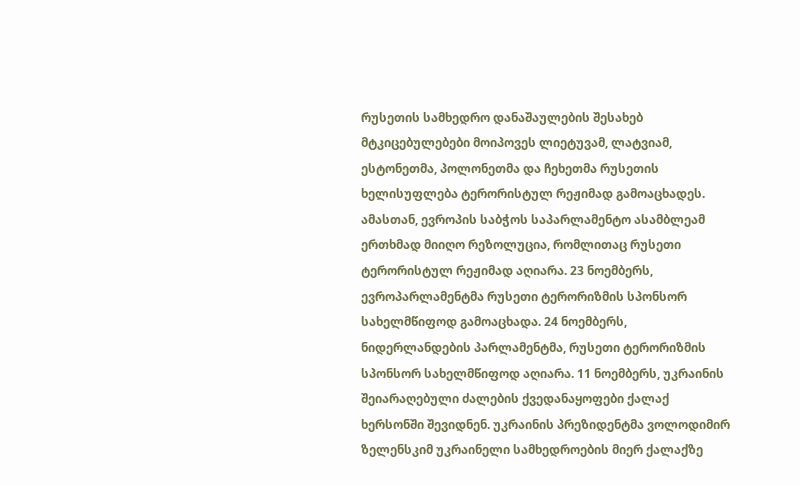რუსეთის სამხედრო დანაშაულების შესახებ მტკიცებულებები მოიპოვეს ლიეტუვამ, ლატვიამ, ესტონეთმა, პოლონეთმა და ჩეხეთმა რუსეთის ხელისუფლება ტერორისტულ რეჟიმად გამოაცხადეს. ამასთან, ევროპის საბჭოს საპარლამენტო ასამბლეამ ერთხმად მიიღო რეზოლუცია, რომლითაც რუსეთი ტერორისტულ რეჟიმად აღიარა. 23 ნოემბერს, ევროპარლამენტმა რუსეთი ტერორიზმის სპონსორ სახელმწიფოდ გამოაცხადა. 24 ნოემბერს, ნიდერლანდების პარლამენტმა, რუსეთი ტერორიზმის სპონსორ სახელმწიფოდ აღიარა. 11 ნოემბერს, უკრაინის შეიარაღებული ძალების ქვედანაყოფები ქალაქ ხერსონში შევიდნენ. უკრაინის პრეზიდენტმა ვოლოდიმირ ზელენსკიმ უკრაინელი სამხედროების მიერ ქალაქზე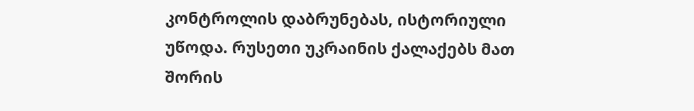კონტროლის დაბრუნებას, ისტორიული უწოდა. რუსეთი უკრაინის ქალაქებს მათ შორის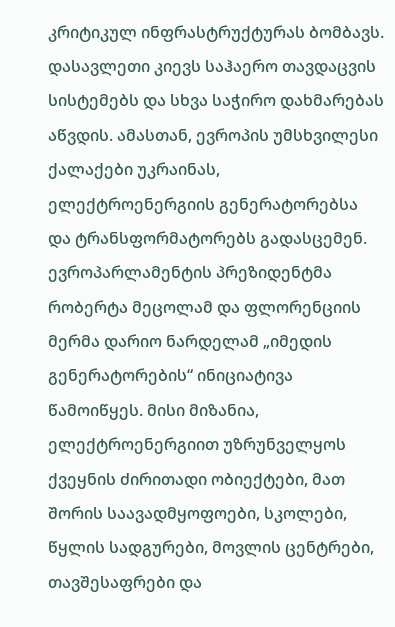კრიტიკულ ინფრასტრუქტურას ბომბავს. დასავლეთი კიევს საჰაერო თავდაცვის სისტემებს და სხვა საჭირო დახმარებას აწვდის. ამასთან, ევროპის უმსხვილესი ქალაქები უკრაინას, ელექტროენერგიის გენერატორებსა და ტრანსფორმატორებს გადასცემენ. ევროპარლამენტის პრეზიდენტმა რობერტა მეცოლამ და ფლორენციის მერმა დარიო ნარდელამ „იმედის გენერატორების“ ინიციატივა წამოიწყეს. მისი მიზანია, ელექტროენერგიით უზრუნველყოს ქვეყნის ძირითადი ობიექტები, მათ შორის საავადმყოფოები, სკოლები, წყლის სადგურები, მოვლის ცენტრები, თავშესაფრები და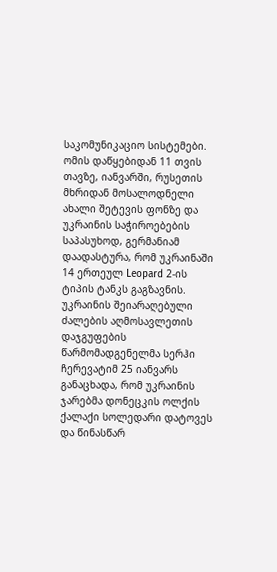საკომუნიკაციო სისტემები. ომის დაწყებიდან 11 თვის თავზე, იანვარში, რუსეთის მხრიდან მოსალოდნელი ახალი შეტევის ფონზე და უკრაინის საჭიროებების საპასუხოდ, გერმანიამ დაადასტურა, რომ უკრაინაში 14 ერთეულ Leopard 2-ის ტიპის ტანკს გაგზავნის. უკრაინის შეიარაღებული ძალების აღმოსავლეთის დაჯგუფების წარმომადგენელმა სერჰი ჩერევატიმ 25 იანვარს განაცხადა, რომ უკრაინის ჯარებმა დონეცკის ოლქის ქალაქი სოლედარი დატოვეს და წინასწარ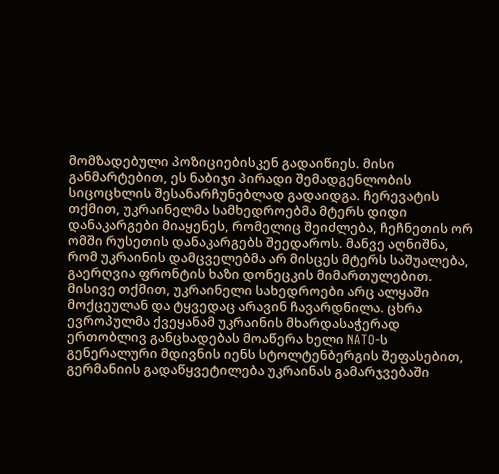მომზადებული პოზიციებისკენ გადაიწიეს. მისი განმარტებით, ეს ნაბიჯი პირადი შემადგენლობის სიცოცხლის შესანარჩუნებლად გადაიდგა. ჩერევატის თქმით, უკრაინელმა სამხედროებმა მტერს დიდი დანაკარგები მიაყენეს, რომელიც შეიძლება, ჩეჩნეთის ორ ომში რუსეთის დანაკარგებს შეედაროს. მანვე აღნიშნა, რომ უკრაინის დამცველებმა არ მისცეს მტერს საშუალება, გაერღვია ფრონტის ხაზი დონეცკის მიმართულებით. მისივე თქმით, უკრაინელი სახედროები არც ალყაში მოქცეულან და ტყვედაც არავინ ჩავარდნილა. ცხრა ევროპულმა ქვეყანამ უკრაინის მხარდასაჭერად ერთობლივ განცხადებას მოაწერა ხელი NATO-ს გენერალური მდივნის იენს სტოლტენბერგის შეფასებით, გერმანიის გადაწყვეტილება უკრაინას გამარჯვებაში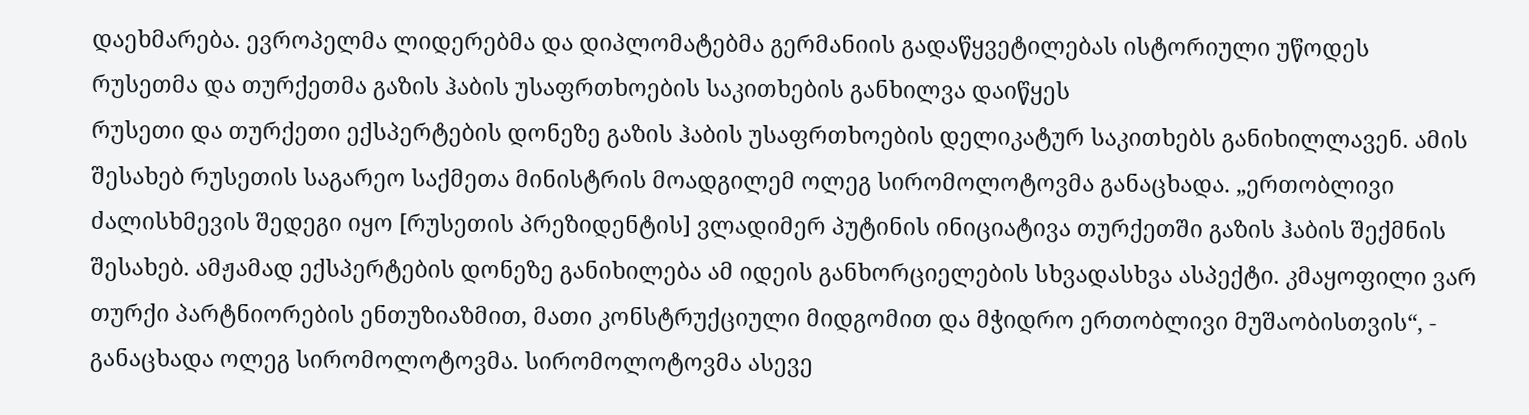დაეხმარება. ევროპელმა ლიდერებმა და დიპლომატებმა გერმანიის გადაწყვეტილებას ისტორიული უწოდეს
რუსეთმა და თურქეთმა გაზის ჰაბის უსაფრთხოების საკითხების განხილვა დაიწყეს
რუსეთი და თურქეთი ექსპერტების დონეზე გაზის ჰაბის უსაფრთხოების დელიკატურ საკითხებს განიხილლავენ. ამის შესახებ რუსეთის საგარეო საქმეთა მინისტრის მოადგილემ ოლეგ სირომოლოტოვმა განაცხადა. „ერთობლივი ძალისხმევის შედეგი იყო [რუსეთის პრეზიდენტის] ვლადიმერ პუტინის ინიციატივა თურქეთში გაზის ჰაბის შექმნის შესახებ. ამჟამად ექსპერტების დონეზე განიხილება ამ იდეის განხორციელების სხვადასხვა ასპექტი. კმაყოფილი ვარ თურქი პარტნიორების ენთუზიაზმით, მათი კონსტრუქციული მიდგომით და მჭიდრო ერთობლივი მუშაობისთვის“, - განაცხადა ოლეგ სირომოლოტოვმა. სირომოლოტოვმა ასევე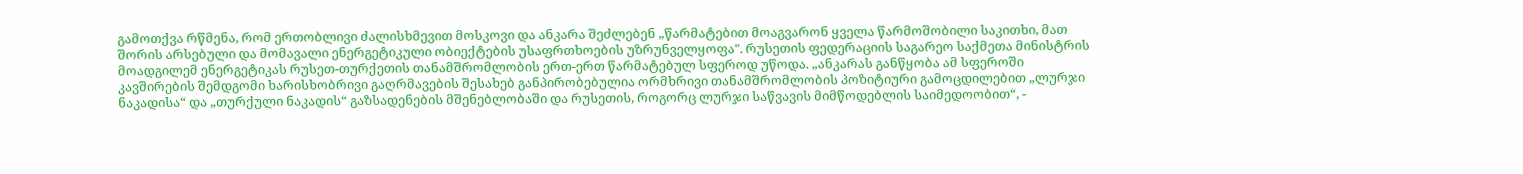გამოთქვა რწმენა, რომ ერთობლივი ძალისხმევით მოსკოვი და ანკარა შეძლებენ „წარმატებით მოაგვარონ ყველა წარმოშობილი საკითხი, მათ შორის არსებული და მომავალი ენერგეტიკული ობიექტების უსაფრთხოების უზრუნველყოფა". რუსეთის ფედერაციის საგარეო საქმეთა მინისტრის მოადგილემ ენერგეტიკას რუსეთ-თურქეთის თანამშრომლობის ერთ-ერთ წარმატებულ სფეროდ უწოდა. „ანკარას განწყობა ამ სფეროში კავშირების შემდგომი ხარისხობრივი გაღრმავების შესახებ განპირობებულია ორმხრივი თანამშრომლობის პოზიტიური გამოცდილებით „ლურჯი ნაკადისა“ და „თურქული ნაკადის“ გაზსადენების მშენებლობაში და რუსეთის, როგორც ლურჯი საწვავის მიმწოდებლის საიმედოობით“, -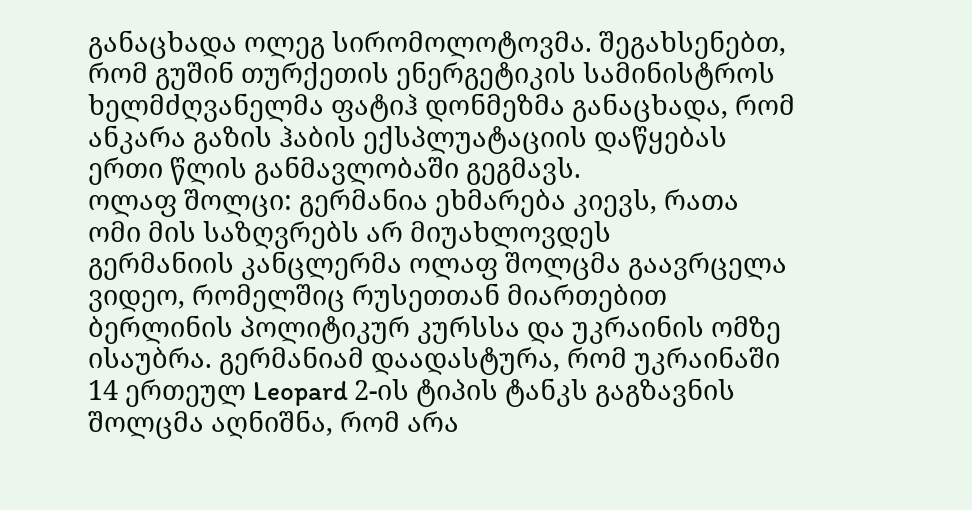განაცხადა ოლეგ სირომოლოტოვმა. შეგახსენებთ, რომ გუშინ თურქეთის ენერგეტიკის სამინისტროს ხელმძღვანელმა ფატიჰ დონმეზმა განაცხადა, რომ ანკარა გაზის ჰაბის ექსპლუატაციის დაწყებას ერთი წლის განმავლობაში გეგმავს.
ოლაფ შოლცი: გერმანია ეხმარება კიევს, რათა ომი მის საზღვრებს არ მიუახლოვდეს
გერმანიის კანცლერმა ოლაფ შოლცმა გაავრცელა ვიდეო, რომელშიც რუსეთთან მიართებით ბერლინის პოლიტიკურ კურსსა და უკრაინის ომზე ისაუბრა. გერმანიამ დაადასტურა, რომ უკრაინაში 14 ერთეულ Leopard 2-ის ტიპის ტანკს გაგზავნის შოლცმა აღნიშნა, რომ არა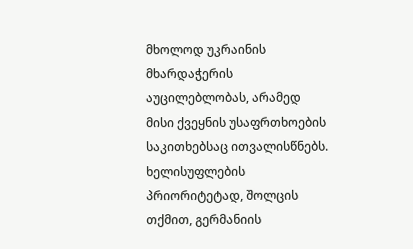მხოლოდ უკრაინის მხარდაჭერის აუცილებლობას, არამედ მისი ქვეყნის უსაფრთხოების საკითხებსაც ითვალისწნებს. ხელისუფლების პრიორიტეტად, შოლცის თქმით, გერმანიის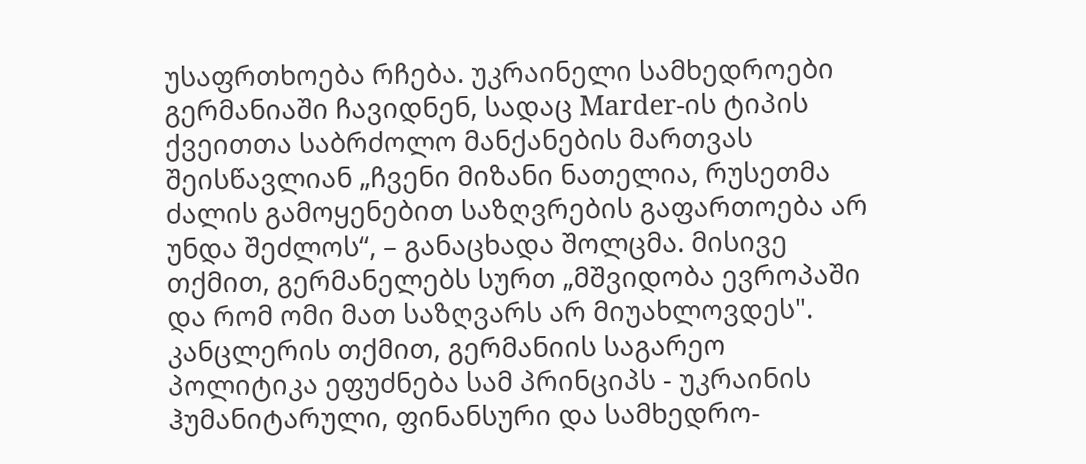უსაფრთხოება რჩება. უკრაინელი სამხედროები გერმანიაში ჩავიდნენ, სადაც Marder-ის ტიპის ქვეითთა საბრძოლო მანქანების მართვას შეისწავლიან „ჩვენი მიზანი ნათელია, რუსეთმა ძალის გამოყენებით საზღვრების გაფართოება არ უნდა შეძლოს“, – განაცხადა შოლცმა. მისივე თქმით, გერმანელებს სურთ „მშვიდობა ევროპაში და რომ ომი მათ საზღვარს არ მიუახლოვდეს". კანცლერის თქმით, გერმანიის საგარეო პოლიტიკა ეფუძნება სამ პრინციპს - უკრაინის ჰუმანიტარული, ფინანსური და სამხედრო-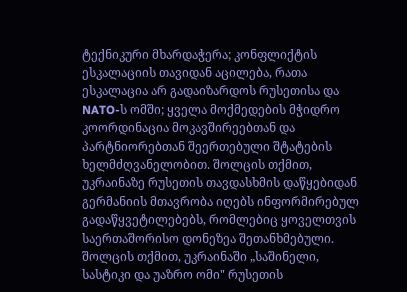ტექნიკური მხარდაჭერა; კონფლიქტის ესკალაციის თავიდან აცილება, რათა ესკალაცია არ გადაიზარდოს რუსეთისა და NATO-ს ომში; ყველა მოქმედების მჭიდრო კოორდინაცია მოკავშირეებთან და პარტნიორებთან შეერთებული შტატების ხელმძღვანელობით. შოლცის თქმით, უკრაინაზე რუსეთის თავდასხმის დაწყებიდან გერმანიის მთავრობა იღებს ინფორმირებულ გადაწყვეტილებებს, რომლებიც ყოველთვის საერთაშორისო დონეზეა შეთანხმებული. შოლცის თქმით, უკრაინაში „საშინელი, სასტიკი და უაზრო ომი" რუსეთის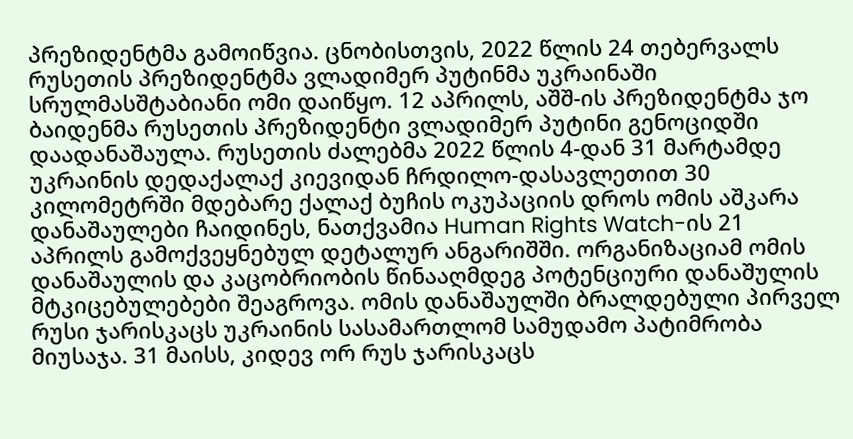პრეზიდენტმა გამოიწვია. ცნობისთვის, 2022 წლის 24 თებერვალს რუსეთის პრეზიდენტმა ვლადიმერ პუტინმა უკრაინაში სრულმასშტაბიანი ომი დაიწყო. 12 აპრილს, აშშ-ის პრეზიდენტმა ჯო ბაიდენმა რუსეთის პრეზიდენტი ვლადიმერ პუტინი გენოციდში დაადანაშაულა. რუსეთის ძალებმა 2022 წლის 4-დან 31 მარტამდე უკრაინის დედაქალაქ კიევიდან ჩრდილო-დასავლეთით 30 კილომეტრში მდებარე ქალაქ ბუჩის ოკუპაციის დროს ომის აშკარა დანაშაულები ჩაიდინეს, ნათქვამია Human Rights Watch-ის 21 აპრილს გამოქვეყნებულ დეტალურ ანგარიშში. ორგანიზაციამ ომის დანაშაულის და კაცობრიობის წინააღმდეგ პოტენციური დანაშულის მტკიცებულებები შეაგროვა. ომის დანაშაულში ბრალდებული პირველ რუსი ჯარისკაცს უკრაინის სასამართლომ სამუდამო პატიმრობა მიუსაჯა. 31 მაისს, კიდევ ორ რუს ჯარისკაცს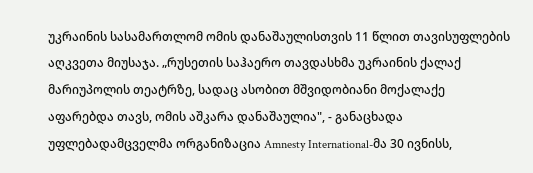უკრაინის სასამართლომ ომის დანაშაულისთვის 11 წლით თავისუფლების აღკვეთა მიუსაჯა. „რუსეთის საჰაერო თავდასხმა უკრაინის ქალაქ მარიუპოლის თეატრზე, სადაც ასობით მშვიდობიანი მოქალაქე აფარებდა თავს, ომის აშკარა დანაშაულია", - განაცხადა უფლებადამცველმა ორგანიზაცია Amnesty International-მა 30 ივნისს,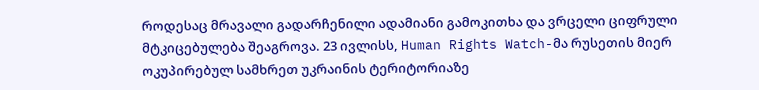როდესაც მრავალი გადარჩენილი ადამიანი გამოკითხა და ვრცელი ციფრული მტკიცებულება შეაგროვა. 23 ივლისს, Human Rights Watch-მა რუსეთის მიერ ოკუპირებულ სამხრეთ უკრაინის ტერიტორიაზე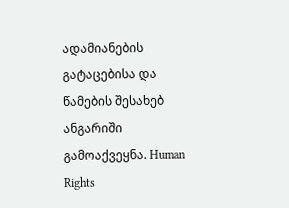ადამიანების გატაცებისა და წამების შესახებ ანგარიში გამოაქვეყნა. Human Rights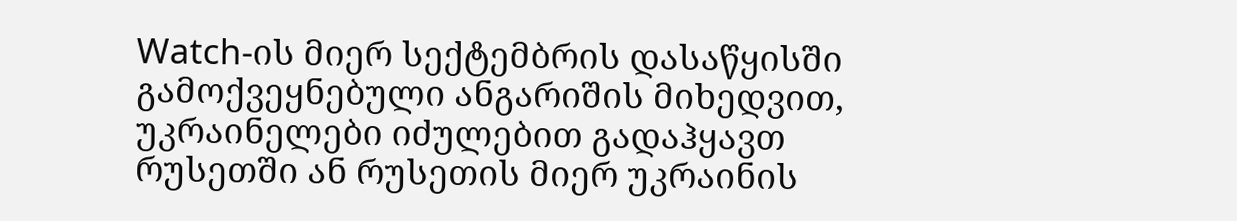Watch-ის მიერ სექტემბრის დასაწყისში გამოქვეყნებული ანგარიშის მიხედვით, უკრაინელები იძულებით გადაჰყავთ რუსეთში ან რუსეთის მიერ უკრაინის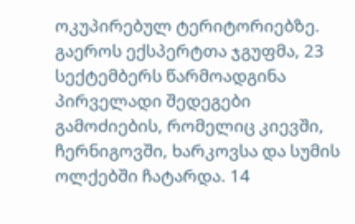ოკუპირებულ ტერიტორიებზე. გაეროს ექსპერტთა ჯგუფმა, 23 სექტემბერს წარმოადგინა პირველადი შედეგები გამოძიების, რომელიც კიევში, ჩერნიგოვში, ხარკოვსა და სუმის ოლქებში ჩატარდა. 14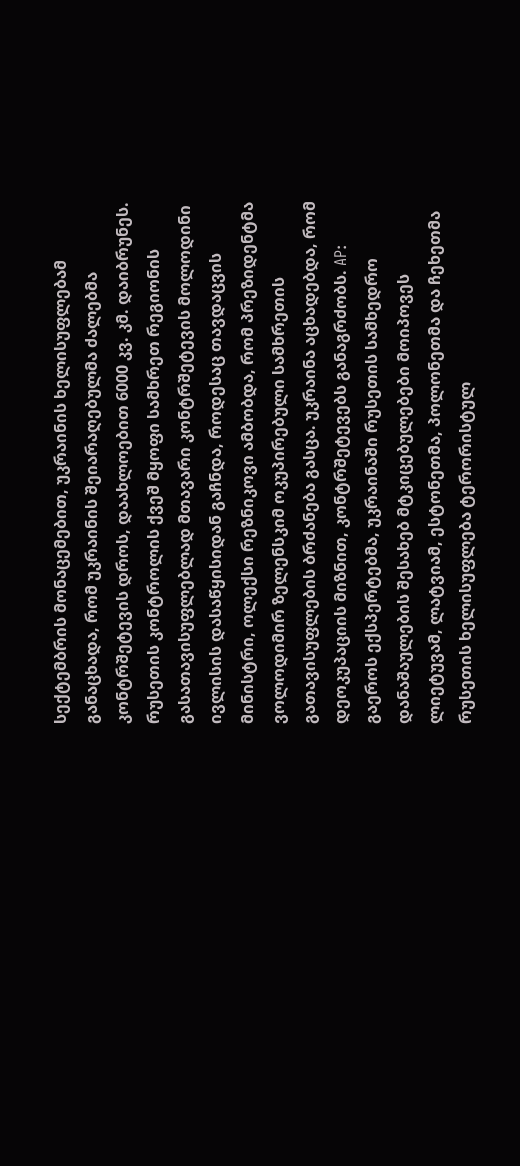სექტემბრის მონაცემებით, უკრაინის ხელისუფლებამ განაცხადა, რომ უკრაინის შეიარაღებულმა ძალებმა კონტრშეტევის დროს, დაახლოებით 6000 კვ. კმ. დაიბრუნეს. რუსეთის კონტროლის ქვეშ მყოფი სამხრეთ რეგიონის გასათავისუფლებლად მთავარი კონტრშეტევის მოლოდინი ივლისის დასაწყისიდან გაჩნდა, როდესაც თავდაცვის მინისტრი, ოლექსი რეზნიკოვი ამბობდა, რომ პრეზიდენტმა ვოლოდიმირ ზელენსკიმ ოკუპირებული სამხრეთის გათავისუფლების ბრძანება გასცა. უკრაინა აცხადებდა, რომ დეოკუპაციის მიზნით, კონტრშეტევებს განაგრძობს. AP: გაეროს ექსპერტებმა, უკრაინაში რუსეთის სამხედრო დანაშაულების შესახებ მტკიცებულებები მოიპოვეს ლიეტუვამ, ლატვიამ, ესტონეთმა, პოლონეთმა და ჩეხეთმა რუსეთის ხელისუფლება ტერორისტულ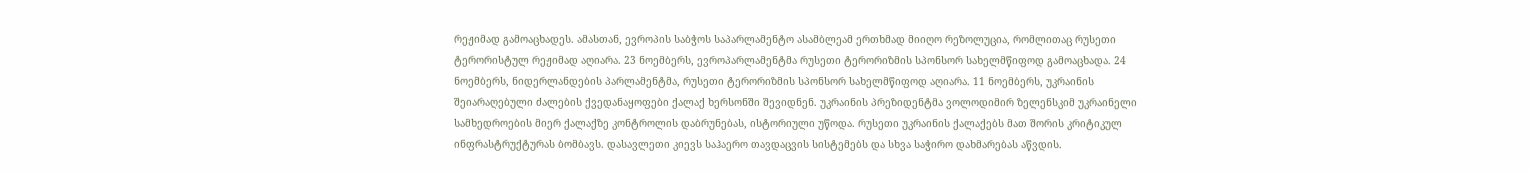რეჟიმად გამოაცხადეს. ამასთან, ევროპის საბჭოს საპარლამენტო ასამბლეამ ერთხმად მიიღო რეზოლუცია, რომლითაც რუსეთი ტერორისტულ რეჟიმად აღიარა. 23 ნოემბერს, ევროპარლამენტმა რუსეთი ტერორიზმის სპონსორ სახელმწიფოდ გამოაცხადა. 24 ნოემბერს, ნიდერლანდების პარლამენტმა, რუსეთი ტერორიზმის სპონსორ სახელმწიფოდ აღიარა. 11 ნოემბერს, უკრაინის შეიარაღებული ძალების ქვედანაყოფები ქალაქ ხერსონში შევიდნენ. უკრაინის პრეზიდენტმა ვოლოდიმირ ზელენსკიმ უკრაინელი სამხედროების მიერ ქალაქზე კონტროლის დაბრუნებას, ისტორიული უწოდა. რუსეთი უკრაინის ქალაქებს მათ შორის კრიტიკულ ინფრასტრუქტურას ბომბავს. დასავლეთი კიევს საჰაერო თავდაცვის სისტემებს და სხვა საჭირო დახმარებას აწვდის.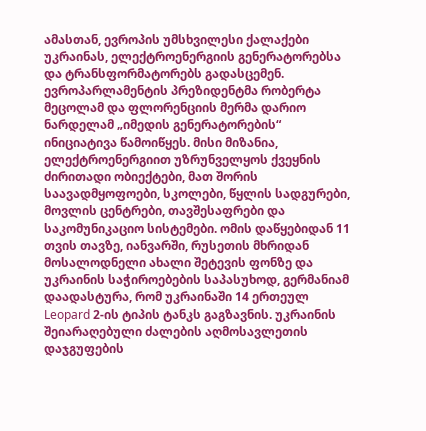ამასთან, ევროპის უმსხვილესი ქალაქები უკრაინას, ელექტროენერგიის გენერატორებსა და ტრანსფორმატორებს გადასცემენ. ევროპარლამენტის პრეზიდენტმა რობერტა მეცოლამ და ფლორენციის მერმა დარიო ნარდელამ „იმედის გენერატორების“ ინიციატივა წამოიწყეს. მისი მიზანია, ელექტროენერგიით უზრუნველყოს ქვეყნის ძირითადი ობიექტები, მათ შორის საავადმყოფოები, სკოლები, წყლის სადგურები, მოვლის ცენტრები, თავშესაფრები და საკომუნიკაციო სისტემები. ომის დაწყებიდან 11 თვის თავზე, იანვარში, რუსეთის მხრიდან მოსალოდნელი ახალი შეტევის ფონზე და უკრაინის საჭიროებების საპასუხოდ, გერმანიამ დაადასტურა, რომ უკრაინაში 14 ერთეულ Leopard 2-ის ტიპის ტანკს გაგზავნის. უკრაინის შეიარაღებული ძალების აღმოსავლეთის დაჯგუფების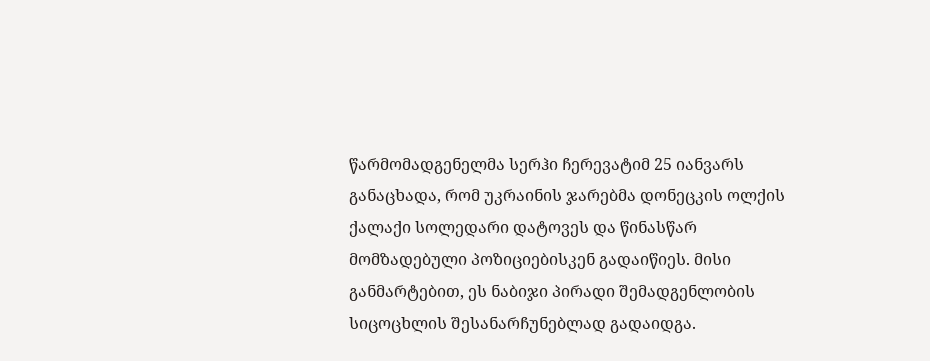წარმომადგენელმა სერჰი ჩერევატიმ 25 იანვარს განაცხადა, რომ უკრაინის ჯარებმა დონეცკის ოლქის ქალაქი სოლედარი დატოვეს და წინასწარ მომზადებული პოზიციებისკენ გადაიწიეს. მისი განმარტებით, ეს ნაბიჯი პირადი შემადგენლობის სიცოცხლის შესანარჩუნებლად გადაიდგა.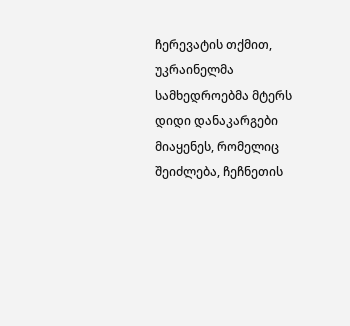ჩერევატის თქმით, უკრაინელმა სამხედროებმა მტერს დიდი დანაკარგები მიაყენეს, რომელიც შეიძლება, ჩეჩნეთის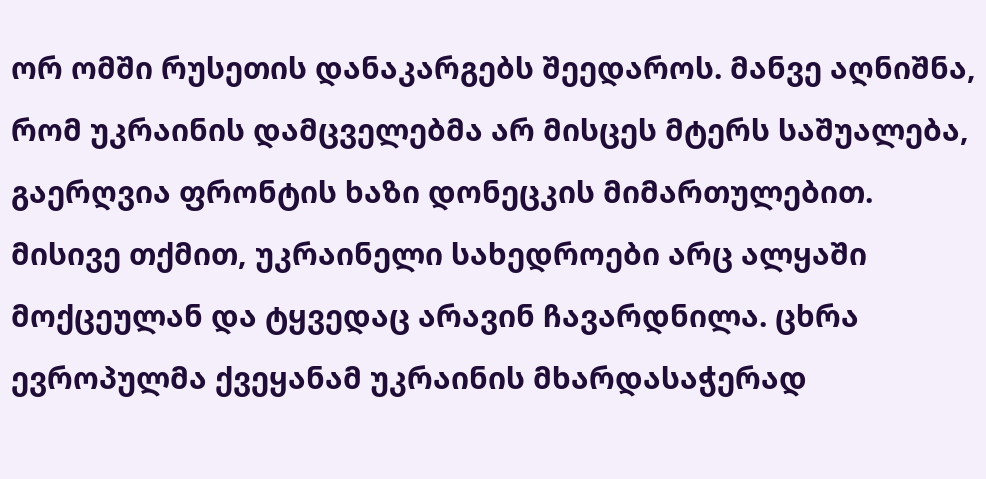ორ ომში რუსეთის დანაკარგებს შეედაროს. მანვე აღნიშნა, რომ უკრაინის დამცველებმა არ მისცეს მტერს საშუალება, გაერღვია ფრონტის ხაზი დონეცკის მიმართულებით. მისივე თქმით, უკრაინელი სახედროები არც ალყაში მოქცეულან და ტყვედაც არავინ ჩავარდნილა. ცხრა ევროპულმა ქვეყანამ უკრაინის მხარდასაჭერად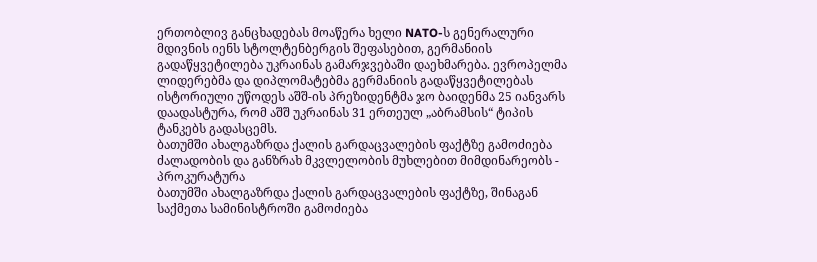ერთობლივ განცხადებას მოაწერა ხელი NATO-ს გენერალური მდივნის იენს სტოლტენბერგის შეფასებით, გერმანიის გადაწყვეტილება უკრაინას გამარჯვებაში დაეხმარება. ევროპელმა ლიდერებმა და დიპლომატებმა გერმანიის გადაწყვეტილებას ისტორიული უწოდეს აშშ-ის პრეზიდენტმა ჯო ბაიდენმა 25 იანვარს დაადასტურა, რომ აშშ უკრაინას 31 ერთეულ „აბრამსის“ ტიპის ტანკებს გადასცემს.
ბათუმში ახალგაზრდა ქალის გარდაცვალების ფაქტზე გამოძიება ძალადობის და განზრახ მკვლელობის მუხლებით მიმდინარეობს - პროკურატურა
ბათუმში ახალგაზრდა ქალის გარდაცვალების ფაქტზე, შინაგან საქმეთა სამინისტროში გამოძიება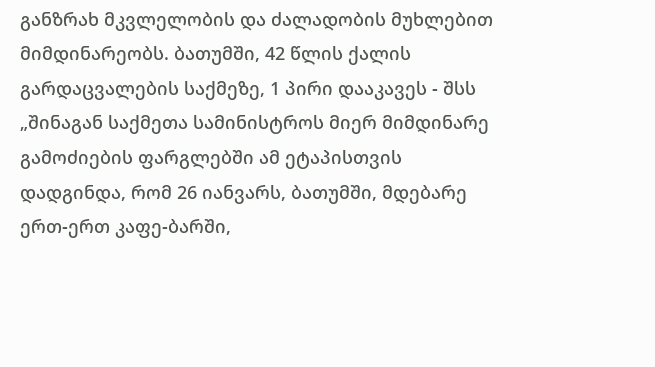განზრახ მკვლელობის და ძალადობის მუხლებით მიმდინარეობს. ბათუმში, 42 წლის ქალის გარდაცვალების საქმეზე, 1 პირი დააკავეს - შსს „შინაგან საქმეთა სამინისტროს მიერ მიმდინარე გამოძიების ფარგლებში ამ ეტაპისთვის დადგინდა, რომ 26 იანვარს, ბათუმში, მდებარე ერთ-ერთ კაფე-ბარში,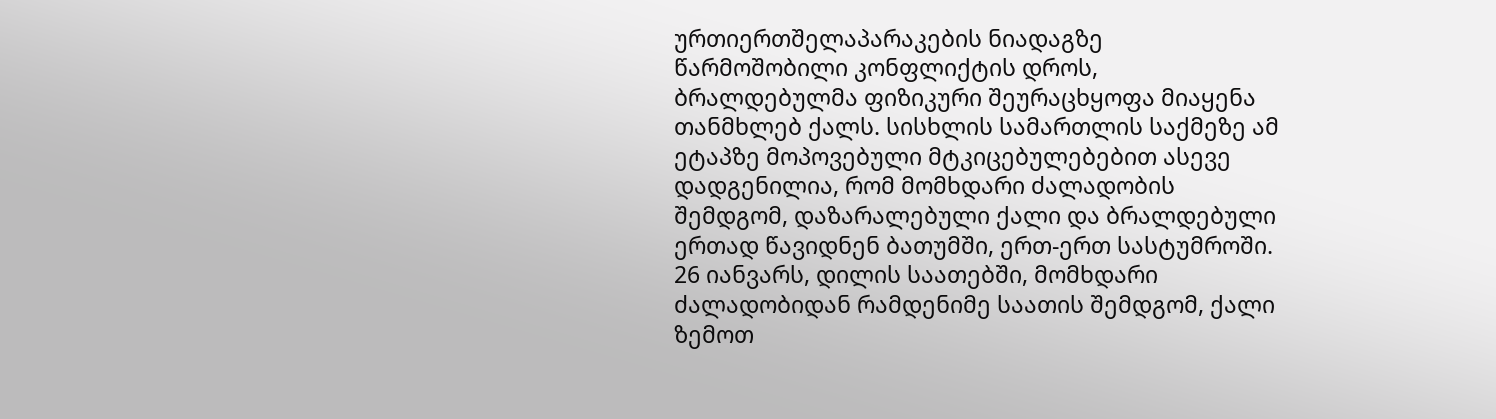ურთიერთშელაპარაკების ნიადაგზე წარმოშობილი კონფლიქტის დროს, ბრალდებულმა ფიზიკური შეურაცხყოფა მიაყენა თანმხლებ ქალს. სისხლის სამართლის საქმეზე ამ ეტაპზე მოპოვებული მტკიცებულებებით ასევე დადგენილია, რომ მომხდარი ძალადობის შემდგომ, დაზარალებული ქალი და ბრალდებული ერთად წავიდნენ ბათუმში, ერთ-ერთ სასტუმროში. 26 იანვარს, დილის საათებში, მომხდარი ძალადობიდან რამდენიმე საათის შემდგომ, ქალი ზემოთ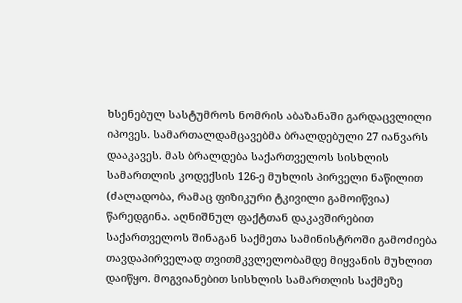ხსენებულ სასტუმროს ნომრის აბაზანაში გარდაცვლილი იპოვეს. სამართალდამცავებმა ბრალდებული 27 იანვარს დააკავეს. მას ბრალდება საქართველოს სისხლის სამართლის კოდექსის 126-ე მუხლის პირველი ნაწილით (ძალადობა, რამაც ფიზიკური ტკივილი გამოიწვია) წარედგინა. აღნიშნულ ფაქტთან დაკავშირებით საქართველოს შინაგან საქმეთა სამინისტროში გამოძიება თავდაპირველად თვითმკვლელობამდე მიყვანის მუხლით დაიწყო. მოგვიანებით სისხლის სამართლის საქმეზე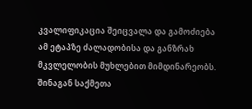კვალიფიკაცია შეიცვალა და გამოძიება ამ ეტაპზე ძალადობისა და განზრახ მკვლელობის მუხლებით მიმდინარეობს. შინაგან საქმეთა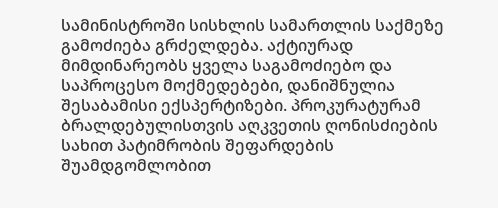სამინისტროში სისხლის სამართლის საქმეზე გამოძიება გრძელდება. აქტიურად მიმდინარეობს ყველა საგამოძიებო და საპროცესო მოქმედებები, დანიშნულია შესაბამისი ექსპერტიზები. პროკურატურამ ბრალდებულისთვის აღკვეთის ღონისძიების სახით პატიმრობის შეფარდების შუამდგომლობით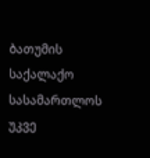ბათუმის საქალაქო სასამართლოს უკვე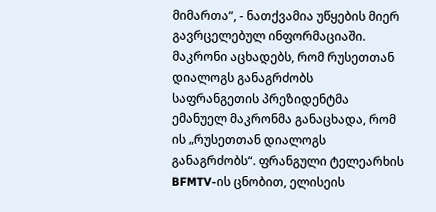მიმართა“, - ნათქვამია უწყების მიერ გავრცელებულ ინფორმაციაში.
მაკრონი აცხადებს, რომ რუსეთთან დიალოგს განაგრძობს
საფრანგეთის პრეზიდენტმა ემანუელ მაკრონმა განაცხადა, რომ ის „რუსეთთან დიალოგს განაგრძობს“. ფრანგული ტელეარხის BFMTV-ის ცნობით, ელისეის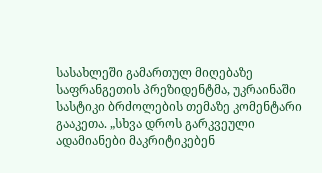სასახლეში გამართულ მიღებაზე საფრანგეთის პრეზიდენტმა, უკრაინაში სასტიკი ბრძოლების თემაზე კომენტარი გააკეთა. „სხვა დროს გარკვეული ადამიანები მაკრიტიკებენ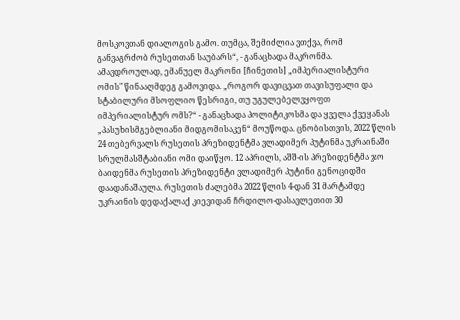მოსკოვთან დიალოგის გამო. თუმცა, შემიძლია ვთქვა, რომ განვაგრძობ რუსეთთან საუბარს“, - განაცხადა მაკრონმა. ამავდროულად, ემანუელ მაკრონი [ჩინეთის] „იმპერიალისტური ომის" წინააღმდეგ გამოვიდა. „როგორ დავიცვათ თავისუფალი და სტაბილური მსოფლიო წესრიგი, თუ უგულებელვყოფთ იმპერიალისტურ ომს?“ - განაცხადა პოლიტიკოსმა და ყველა ქვეყანას „პასუხისმგებლიანი მიდგომისაკენ“ მოუწოდა. ცნობისთვის, 2022 წლის 24 თებერვალს რუსეთის პრეზიდენტმა ვლადიმერ პუტინმა უკრაინაში სრულმასშტაბიანი ომი დაიწყო. 12 აპრილს, აშშ-ის პრეზიდენტმა ჯო ბაიდენმა რუსეთის პრეზიდენტი ვლადიმერ პუტინი გენოციდში დაადანაშაულა. რუსეთის ძალებმა 2022 წლის 4-დან 31 მარტამდე უკრაინის დედაქალაქ კიევიდან ჩრდილო-დასავლეთით 30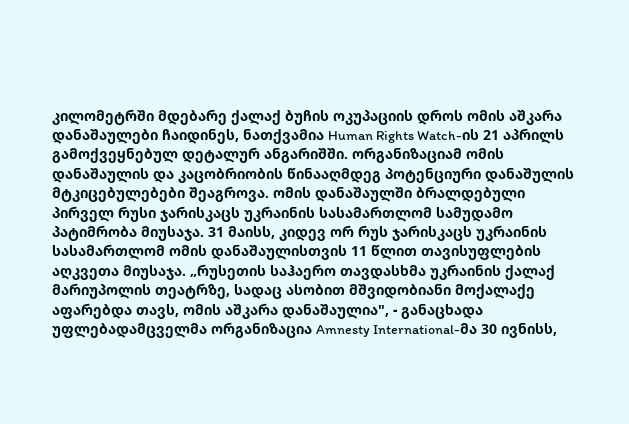კილომეტრში მდებარე ქალაქ ბუჩის ოკუპაციის დროს ომის აშკარა დანაშაულები ჩაიდინეს, ნათქვამია Human Rights Watch-ის 21 აპრილს გამოქვეყნებულ დეტალურ ანგარიშში. ორგანიზაციამ ომის დანაშაულის და კაცობრიობის წინააღმდეგ პოტენციური დანაშულის მტკიცებულებები შეაგროვა. ომის დანაშაულში ბრალდებული პირველ რუსი ჯარისკაცს უკრაინის სასამართლომ სამუდამო პატიმრობა მიუსაჯა. 31 მაისს, კიდევ ორ რუს ჯარისკაცს უკრაინის სასამართლომ ომის დანაშაულისთვის 11 წლით თავისუფლების აღკვეთა მიუსაჯა. „რუსეთის საჰაერო თავდასხმა უკრაინის ქალაქ მარიუპოლის თეატრზე, სადაც ასობით მშვიდობიანი მოქალაქე აფარებდა თავს, ომის აშკარა დანაშაულია", - განაცხადა უფლებადამცველმა ორგანიზაცია Amnesty International-მა 30 ივნისს,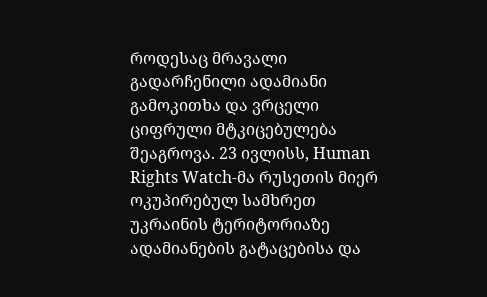როდესაც მრავალი გადარჩენილი ადამიანი გამოკითხა და ვრცელი ციფრული მტკიცებულება შეაგროვა. 23 ივლისს, Human Rights Watch-მა რუსეთის მიერ ოკუპირებულ სამხრეთ უკრაინის ტერიტორიაზე ადამიანების გატაცებისა და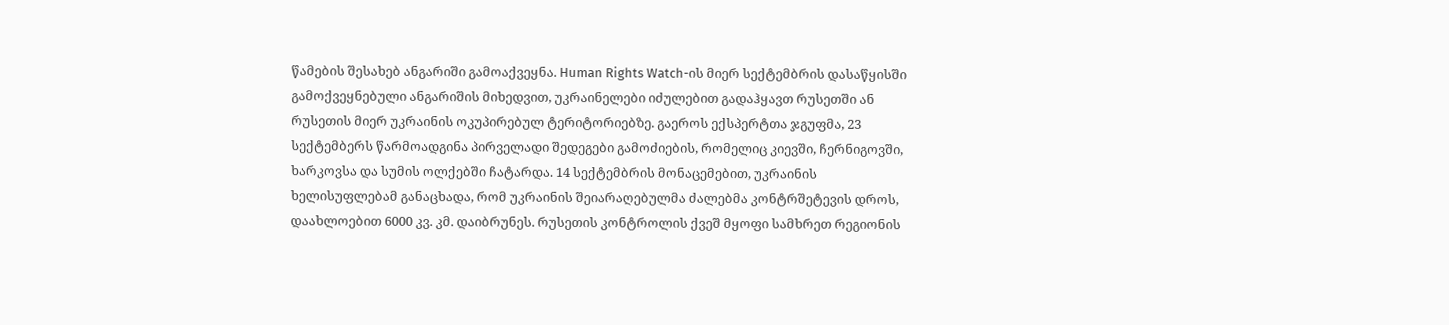წამების შესახებ ანგარიში გამოაქვეყნა. Human Rights Watch-ის მიერ სექტემბრის დასაწყისში გამოქვეყნებული ანგარიშის მიხედვით, უკრაინელები იძულებით გადაჰყავთ რუსეთში ან რუსეთის მიერ უკრაინის ოკუპირებულ ტერიტორიებზე. გაეროს ექსპერტთა ჯგუფმა, 23 სექტემბერს წარმოადგინა პირველადი შედეგები გამოძიების, რომელიც კიევში, ჩერნიგოვში, ხარკოვსა და სუმის ოლქებში ჩატარდა. 14 სექტემბრის მონაცემებით, უკრაინის ხელისუფლებამ განაცხადა, რომ უკრაინის შეიარაღებულმა ძალებმა კონტრშეტევის დროს, დაახლოებით 6000 კვ. კმ. დაიბრუნეს. რუსეთის კონტროლის ქვეშ მყოფი სამხრეთ რეგიონის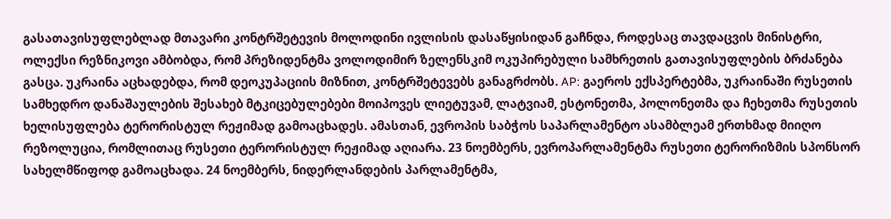გასათავისუფლებლად მთავარი კონტრშეტევის მოლოდინი ივლისის დასაწყისიდან გაჩნდა, როდესაც თავდაცვის მინისტრი, ოლექსი რეზნიკოვი ამბობდა, რომ პრეზიდენტმა ვოლოდიმირ ზელენსკიმ ოკუპირებული სამხრეთის გათავისუფლების ბრძანება გასცა. უკრაინა აცხადებდა, რომ დეოკუპაციის მიზნით, კონტრშეტევებს განაგრძობს. AP: გაეროს ექსპერტებმა, უკრაინაში რუსეთის სამხედრო დანაშაულების შესახებ მტკიცებულებები მოიპოვეს ლიეტუვამ, ლატვიამ, ესტონეთმა, პოლონეთმა და ჩეხეთმა რუსეთის ხელისუფლება ტერორისტულ რეჟიმად გამოაცხადეს. ამასთან, ევროპის საბჭოს საპარლამენტო ასამბლეამ ერთხმად მიიღო რეზოლუცია, რომლითაც რუსეთი ტერორისტულ რეჟიმად აღიარა. 23 ნოემბერს, ევროპარლამენტმა რუსეთი ტერორიზმის სპონსორ სახელმწიფოდ გამოაცხადა. 24 ნოემბერს, ნიდერლანდების პარლამენტმა,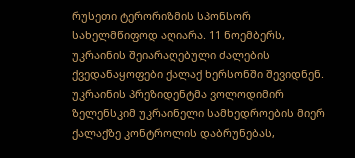რუსეთი ტერორიზმის სპონსორ სახელმწიფოდ აღიარა. 11 ნოემბერს, უკრაინის შეიარაღებული ძალების ქვედანაყოფები ქალაქ ხერსონში შევიდნენ. უკრაინის პრეზიდენტმა ვოლოდიმირ ზელენსკიმ უკრაინელი სამხედროების მიერ ქალაქზე კონტროლის დაბრუნებას,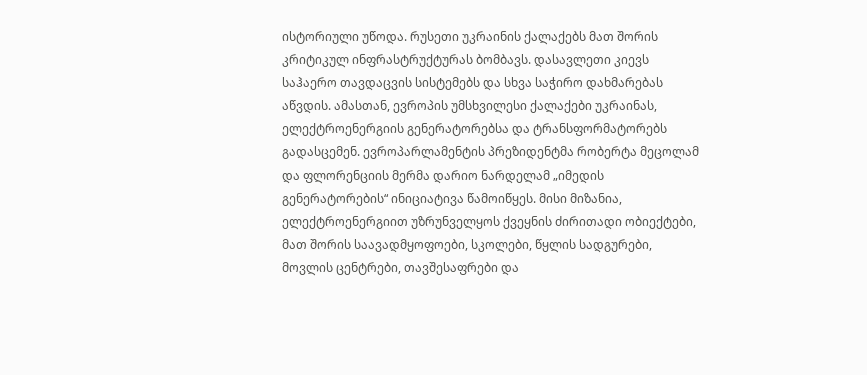ისტორიული უწოდა. რუსეთი უკრაინის ქალაქებს მათ შორის კრიტიკულ ინფრასტრუქტურას ბომბავს. დასავლეთი კიევს საჰაერო თავდაცვის სისტემებს და სხვა საჭირო დახმარებას აწვდის. ამასთან, ევროპის უმსხვილესი ქალაქები უკრაინას, ელექტროენერგიის გენერატორებსა და ტრანსფორმატორებს გადასცემენ. ევროპარლამენტის პრეზიდენტმა რობერტა მეცოლამ და ფლორენციის მერმა დარიო ნარდელამ „იმედის გენერატორების“ ინიციატივა წამოიწყეს. მისი მიზანია, ელექტროენერგიით უზრუნველყოს ქვეყნის ძირითადი ობიექტები, მათ შორის საავადმყოფოები, სკოლები, წყლის სადგურები, მოვლის ცენტრები, თავშესაფრები და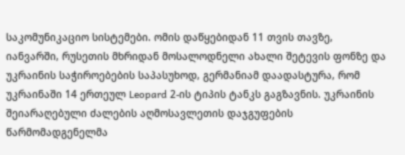საკომუნიკაციო სისტემები. ომის დაწყებიდან 11 თვის თავზე, იანვარში, რუსეთის მხრიდან მოსალოდნელი ახალი შეტევის ფონზე და უკრაინის საჭიროებების საპასუხოდ, გერმანიამ დაადასტურა, რომ უკრაინაში 14 ერთეულ Leopard 2-ის ტიპის ტანკს გაგზავნის. უკრაინის შეიარაღებული ძალების აღმოსავლეთის დაჯგუფების წარმომადგენელმა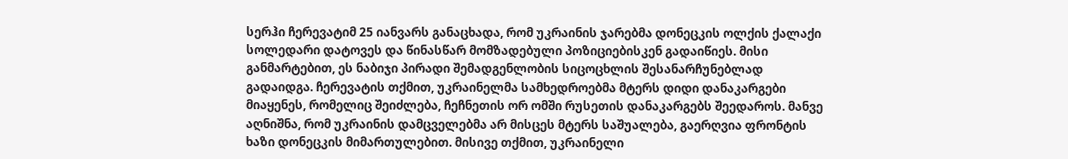სერჰი ჩერევატიმ 25 იანვარს განაცხადა, რომ უკრაინის ჯარებმა დონეცკის ოლქის ქალაქი სოლედარი დატოვეს და წინასწარ მომზადებული პოზიციებისკენ გადაიწიეს. მისი განმარტებით, ეს ნაბიჯი პირადი შემადგენლობის სიცოცხლის შესანარჩუნებლად გადაიდგა. ჩერევატის თქმით, უკრაინელმა სამხედროებმა მტერს დიდი დანაკარგები მიაყენეს, რომელიც შეიძლება, ჩეჩნეთის ორ ომში რუსეთის დანაკარგებს შეედაროს. მანვე აღნიშნა, რომ უკრაინის დამცველებმა არ მისცეს მტერს საშუალება, გაერღვია ფრონტის ხაზი დონეცკის მიმართულებით. მისივე თქმით, უკრაინელი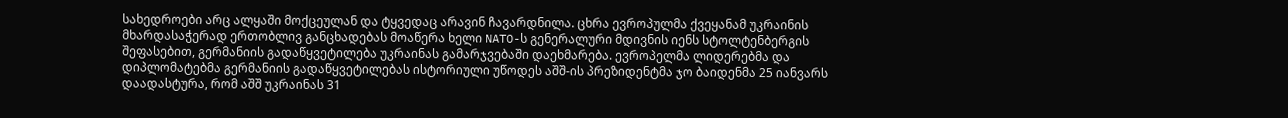სახედროები არც ალყაში მოქცეულან და ტყვედაც არავინ ჩავარდნილა. ცხრა ევროპულმა ქვეყანამ უკრაინის მხარდასაჭერად ერთობლივ განცხადებას მოაწერა ხელი NATO-ს გენერალური მდივნის იენს სტოლტენბერგის შეფასებით, გერმანიის გადაწყვეტილება უკრაინას გამარჯვებაში დაეხმარება. ევროპელმა ლიდერებმა და დიპლომატებმა გერმანიის გადაწყვეტილებას ისტორიული უწოდეს აშშ-ის პრეზიდენტმა ჯო ბაიდენმა 25 იანვარს დაადასტურა, რომ აშშ უკრაინას 31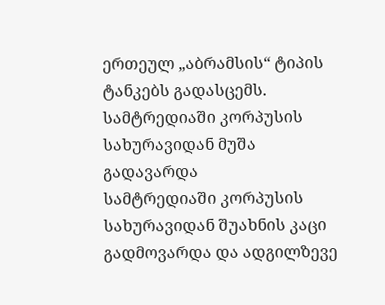ერთეულ „აბრამსის“ ტიპის ტანკებს გადასცემს.
სამტრედიაში კორპუსის სახურავიდან მუშა გადავარდა
სამტრედიაში კორპუსის სახურავიდან შუახნის კაცი გადმოვარდა და ადგილზევე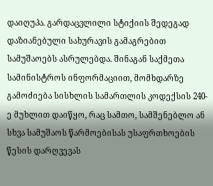დაიღუპა. გარდაცვლილი სტიქიის შედეგად დაზიანებული სახურავის გამაგრებით სამუშაოებს ასრულებდა. შინაგან საქმეთა სამინისტროს ინფორმაციით, მომხდარზე გამოძიება სისხლის სამართლის კოდექსის 240-ე მუხლით დაიწყო, რაც სამთო, სამშენებლო ან სხვა სამუშაოს წარმოებისას უსაფრთხოების წესის დარღვევას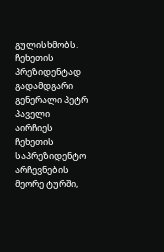გულისხმობს.
ჩეხეთის პრეზიდენტად გადამდგარი გენერალი პეტრ პაველი აირჩიეს
ჩეხეთის საპრეზიდენტო არჩევნების მეორე ტურში,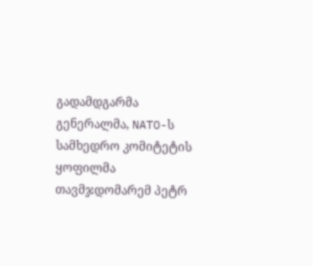გადამდგარმა გენერალმა, NATO-ს სამხედრო კომიტეტის ყოფილმა თავმჯდომარემ პეტრ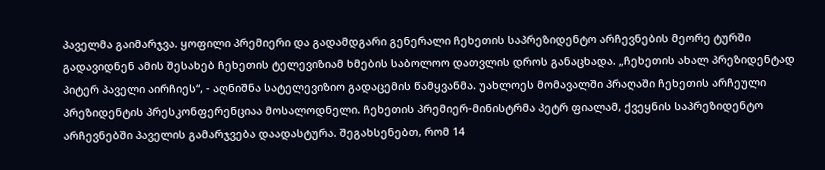პაველმა გაიმარჯვა. ყოფილი პრემიერი და გადამდგარი გენერალი ჩეხეთის საპრეზიდენტო არჩევნების მეორე ტურში გადავიდნენ ამის შესახებ ჩეხეთის ტელევიზიამ ხმების საბოლოო დათვლის დროს განაცხადა. „ჩეხეთის ახალ პრეზიდენტად პიტერ პაველი აირჩიეს“, - აღნიშნა სატელევიზიო გადაცემის წამყვანმა. უახლოეს მომავალში პრაღაში ჩეხეთის არჩეული პრეზიდენტის პრესკონფერენციაა მოსალოდნელი. ჩეხეთის პრემიერ-მინისტრმა პეტრ ფიალამ, ქვეყნის საპრეზიდენტო არჩევნებში პაველის გამარჯვება დაადასტურა. შეგახსენებთ, რომ 14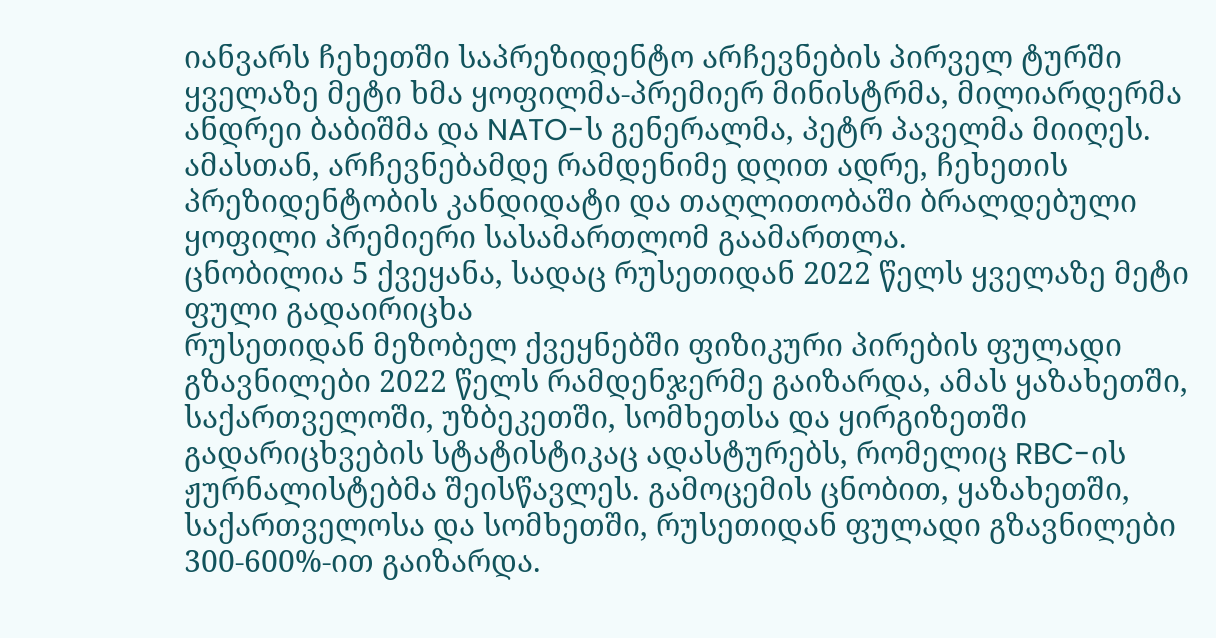იანვარს ჩეხეთში საპრეზიდენტო არჩევნების პირველ ტურში ყველაზე მეტი ხმა ყოფილმა-პრემიერ მინისტრმა, მილიარდერმა ანდრეი ბაბიშმა და NATO-ს გენერალმა, პეტრ პაველმა მიიღეს. ამასთან, არჩევნებამდე რამდენიმე დღით ადრე, ჩეხეთის პრეზიდენტობის კანდიდატი და თაღლითობაში ბრალდებული ყოფილი პრემიერი სასამართლომ გაამართლა.
ცნობილია 5 ქვეყანა, სადაც რუსეთიდან 2022 წელს ყველაზე მეტი ფული გადაირიცხა
რუსეთიდან მეზობელ ქვეყნებში ფიზიკური პირების ფულადი გზავნილები 2022 წელს რამდენჯერმე გაიზარდა, ამას ყაზახეთში, საქართველოში, უზბეკეთში, სომხეთსა და ყირგიზეთში გადარიცხვების სტატისტიკაც ადასტურებს, რომელიც RBC-ის ჟურნალისტებმა შეისწავლეს. გამოცემის ცნობით, ყაზახეთში, საქართველოსა და სომხეთში, რუსეთიდან ფულადი გზავნილები 300-600%-ით გაიზარდა.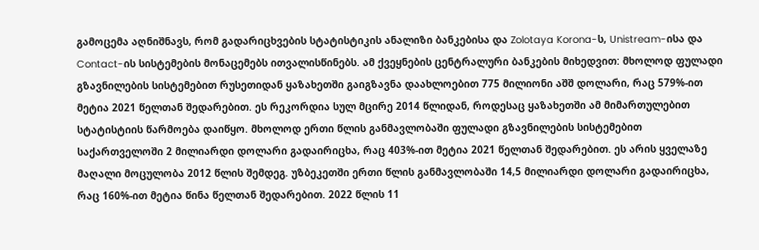გამოცემა აღნიშნავს, რომ გადარიცხვების სტატისტიკის ანალიზი ბანკებისა და Zolotaya Korona-ს, Unistream-ისა და Contact-ის სისტემების მონაცემებს ითვალისწინებს. ამ ქვეყნების ცენტრალური ბანკების მიხედვით: მხოლოდ ფულადი გზავნილების სისტემებით რუსეთიდან ყაზახეთში გაიგზავნა დაახლოებით 775 მილიონი აშშ დოლარი, რაც 579%-ით მეტია 2021 წელთან შედარებით. ეს რეკორდია სულ მცირე 2014 წლიდან, როდესაც ყაზახეთში ამ მიმართულებით სტატისტიის წარმოება დაიწყო. მხოლოდ ერთი წლის განმავლობაში ფულადი გზავნილების სისტემებით საქართველოში 2 მილიარდი დოლარი გადაირიცხა, რაც 403%-ით მეტია 2021 წელთან შედარებით. ეს არის ყველაზე მაღალი მოცულობა 2012 წლის შემდეგ. უზბეკეთში ერთი წლის განმავლობაში 14,5 მილიარდი დოლარი გადაირიცხა, რაც 160%-ით მეტია წინა წელთან შედარებით. 2022 წლის 11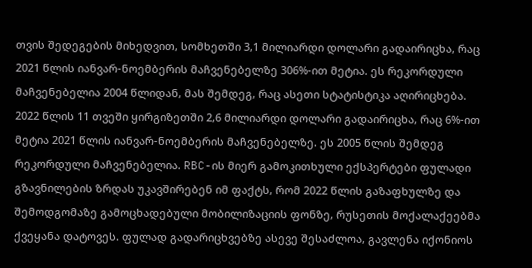თვის შედეგების მიხედვით, სომხეთში 3,1 მილიარდი დოლარი გადაირიცხა, რაც 2021 წლის იანვარ-ნოემბერის მაჩვენებელზე 306%-ით მეტია. ეს რეკორდული მაჩვენებელია 2004 წლიდან, მას შემდეგ, რაც ასეთი სტატისტიკა აღირიცხება. 2022 წლის 11 თვეში ყირგიზეთში 2,6 მილიარდი დოლარი გადაირიცხა, რაც 6%-ით მეტია 2021 წლის იანვარ-ნოემბერის მაჩვენებელზე. ეს 2005 წლის შემდეგ რეკორდული მაჩვენებელია. RBC-ის მიერ გამოკითხული ექსპერტები ფულადი გზავნილების ზრდას უკავშირებენ იმ ფაქტს, რომ 2022 წლის გაზაფხულზე და შემოდგომაზე გამოცხადებული მობილიზაციის ფონზე, რუსეთის მოქალაქეებმა ქვეყანა დატოვეს. ფულად გადარიცხვებზე ასევე შესაძლოა, გავლენა იქონიოს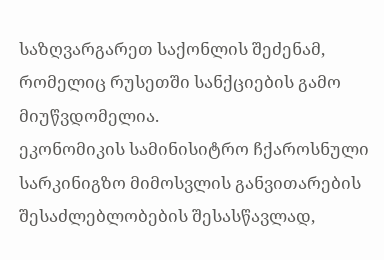საზღვარგარეთ საქონლის შეძენამ, რომელიც რუსეთში სანქციების გამო მიუწვდომელია.
ეკონომიკის სამინისიტრო ჩქაროსნული სარკინიგზო მიმოსვლის განვითარების შესაძლებლობების შესასწავლად,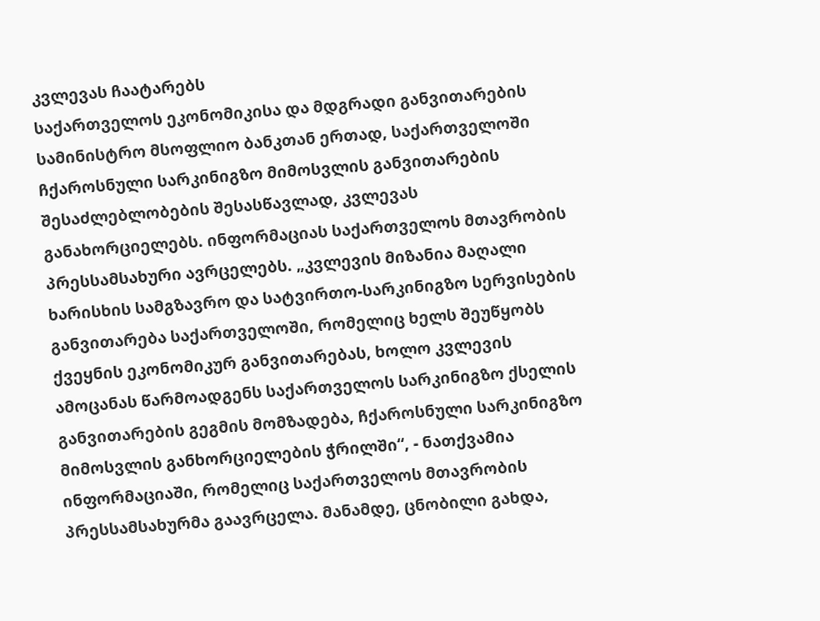კვლევას ჩაატარებს
საქართველოს ეკონომიკისა და მდგრადი განვითარების სამინისტრო მსოფლიო ბანკთან ერთად, საქართველოში ჩქაროსნული სარკინიგზო მიმოსვლის განვითარების შესაძლებლობების შესასწავლად, კვლევას განახორციელებს. ინფორმაციას საქართველოს მთავრობის პრესსამსახური ავრცელებს. „კვლევის მიზანია მაღალი ხარისხის სამგზავრო და სატვირთო-სარკინიგზო სერვისების განვითარება საქართველოში, რომელიც ხელს შეუწყობს ქვეყნის ეკონომიკურ განვითარებას, ხოლო კვლევის ამოცანას წარმოადგენს საქართველოს სარკინიგზო ქსელის განვითარების გეგმის მომზადება, ჩქაროსნული სარკინიგზო მიმოსვლის განხორციელების ჭრილში“, - ნათქვამია ინფორმაციაში, რომელიც საქართველოს მთავრობის პრესსამსახურმა გაავრცელა. მანამდე, ცნობილი გახდა,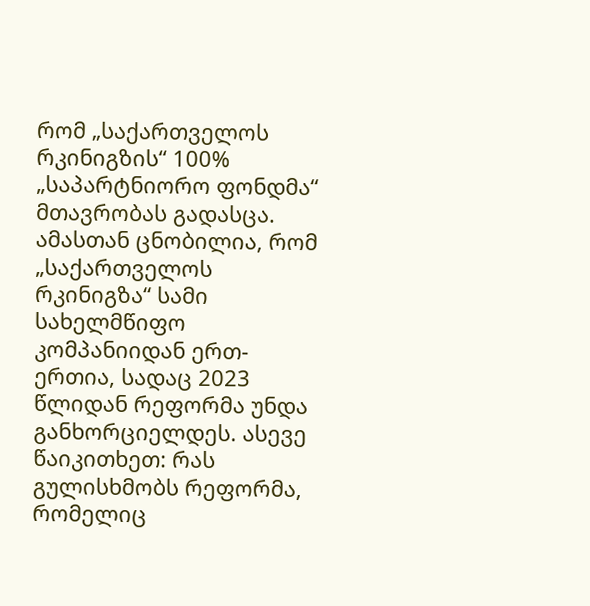რომ „საქართველოს რკინიგზის“ 100% „საპარტნიორო ფონდმა“ მთავრობას გადასცა. ამასთან ცნობილია, რომ „საქართველოს რკინიგზა“ სამი სახელმწიფო კომპანიიდან ერთ-ერთია, სადაც 2023 წლიდან რეფორმა უნდა განხორციელდეს. ასევე წაიკითხეთ: რას გულისხმობს რეფორმა, რომელიც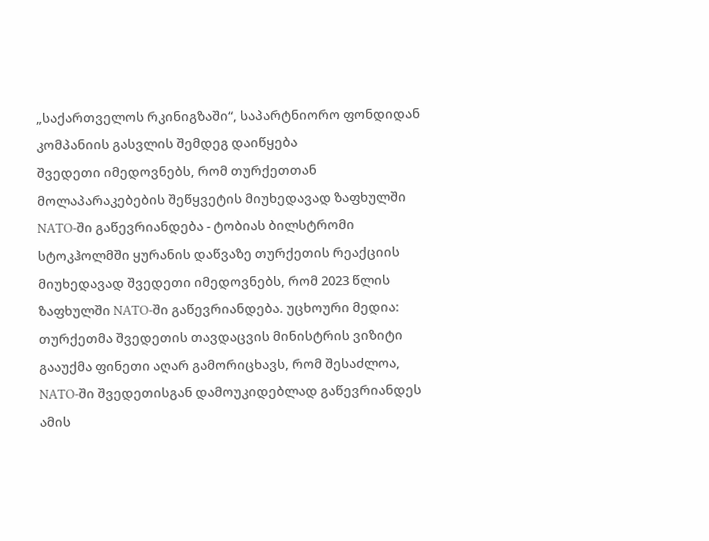„საქართველოს რკინიგზაში“, საპარტნიორო ფონდიდან კომპანიის გასვლის შემდეგ დაიწყება
შვედეთი იმედოვნებს, რომ თურქეთთან მოლაპარაკებების შეწყვეტის მიუხედავად ზაფხულში NATO-ში გაწევრიანდება - ტობიას ბილსტრომი
სტოკჰოლმში ყურანის დაწვაზე თურქეთის რეაქციის მიუხედავად შვედეთი იმედოვნებს, რომ 2023 წლის ზაფხულში NATO-ში გაწევრიანდება. უცხოური მედია: თურქეთმა შვედეთის თავდაცვის მინისტრის ვიზიტი გააუქმა ფინეთი აღარ გამორიცხავს, რომ შესაძლოა, NATO-ში შვედეთისგან დამოუკიდებლად გაწევრიანდეს ამის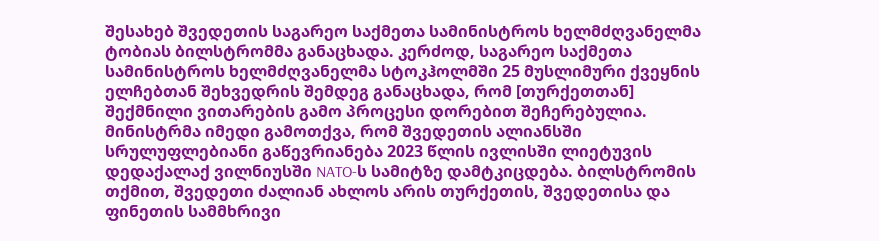შესახებ შვედეთის საგარეო საქმეთა სამინისტროს ხელმძღვანელმა ტობიას ბილსტრომმა განაცხადა. კერძოდ, საგარეო საქმეთა სამინისტროს ხელმძღვანელმა სტოკჰოლმში 25 მუსლიმური ქვეყნის ელჩებთან შეხვედრის შემდეგ განაცხადა, რომ [თურქეთთან] შექმნილი ვითარების გამო პროცესი დორებით შეჩერებულია. მინისტრმა იმედი გამოთქვა, რომ შვედეთის ალიანსში სრულუფლებიანი გაწევრიანება 2023 წლის ივლისში ლიეტუვის დედაქალაქ ვილნიუსში NATO-ს სამიტზე დამტკიცდება. ბილსტრომის თქმით, შვედეთი ძალიან ახლოს არის თურქეთის, შვედეთისა და ფინეთის სამმხრივი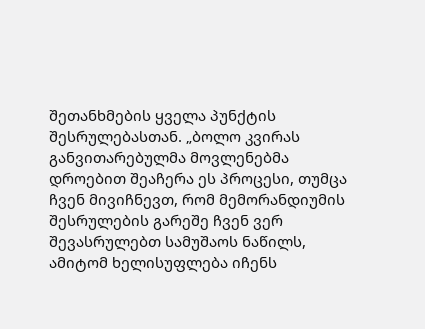შეთანხმების ყველა პუნქტის შესრულებასთან. „ბოლო კვირას განვითარებულმა მოვლენებმა დროებით შეაჩერა ეს პროცესი, თუმცა ჩვენ მივიჩნევთ, რომ მემორანდიუმის შესრულების გარეშე ჩვენ ვერ შევასრულებთ სამუშაოს ნაწილს, ამიტომ ხელისუფლება იჩენს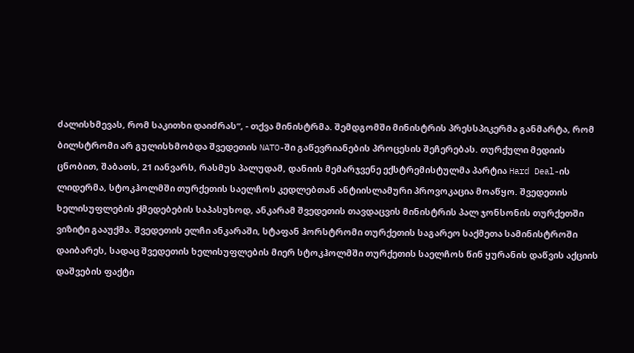ძალისხმევას, რომ საკითხი დაიძრას“, - თქვა მინისტრმა. შემდგომში მინისტრის პრესსპიკერმა განმარტა, რომ ბილსტრომი არ გულისხმობდა შვედეთის NATO-ში გაწევრიანების პროცესის შეჩერებას. თურქული მედიის ცნობით, შაბათს, 21 იანვარს, რასმუს პალუდამ, დანიის მემარჯვენე ექსტრემისტულმა პარტია Hard Deal-ის ლიდერმა, სტოკჰოლმში თურქეთის საელჩოს კედლებთან ანტიისლამური პროვოკაცია მოაწყო. შვედეთის ხელისუფლების ქმედებების საპასუხოდ, ანკარამ შვედეთის თავდაცვის მინისტრის პალ ჯონსონის თურქეთში ვიზიტი გააუქმა. შვედეთის ელჩი ანკარაში, სტაფან ჰორსტრომი თურქეთის საგარეო საქმეთა სამინისტროში დაიბარეს, სადაც შვედეთის ხელისუფლების მიერ სტოკჰოლმში თურქეთის საელჩოს წინ ყურანის დაწვის აქციის დაშვების ფაქტი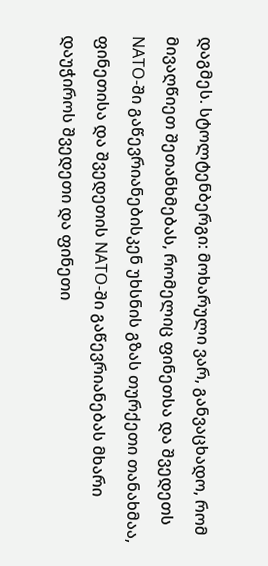დაგმეს. სტოლტენბერგი: მოხარული ვარ, განვაცხადო, რომ მივაღწიეთ შეთანხმებას, რომელიც ფინეთსა და შვედეთს NATO-ში გაწევრიანებისკენ უხსნის გზას თურქეთი თანახმაა, ფინეთისა და შვედეთის NATO-ში გაწევრიანებას მხარი დაუჭიროს შვედეთი და ფინეთი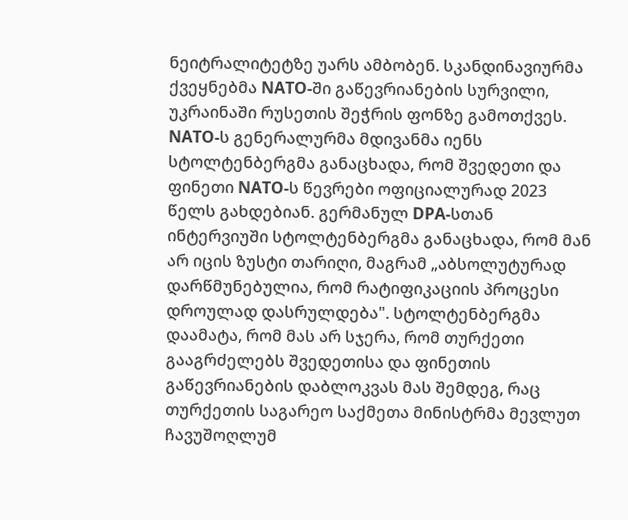ნეიტრალიტეტზე უარს ამბობენ. სკანდინავიურმა ქვეყნებმა NATO-ში გაწევრიანების სურვილი, უკრაინაში რუსეთის შეჭრის ფონზე გამოთქვეს. NATO-ს გენერალურმა მდივანმა იენს სტოლტენბერგმა განაცხადა, რომ შვედეთი და ფინეთი NATO-ს წევრები ოფიციალურად 2023 წელს გახდებიან. გერმანულ DPA-სთან ინტერვიუში სტოლტენბერგმა განაცხადა, რომ მან არ იცის ზუსტი თარიღი, მაგრამ „აბსოლუტურად დარწმუნებულია, რომ რატიფიკაციის პროცესი დროულად დასრულდება". სტოლტენბერგმა დაამატა, რომ მას არ სჯერა, რომ თურქეთი გააგრძელებს შვედეთისა და ფინეთის გაწევრიანების დაბლოკვას მას შემდეგ, რაც თურქეთის საგარეო საქმეთა მინისტრმა მევლუთ ჩავუშოღლუმ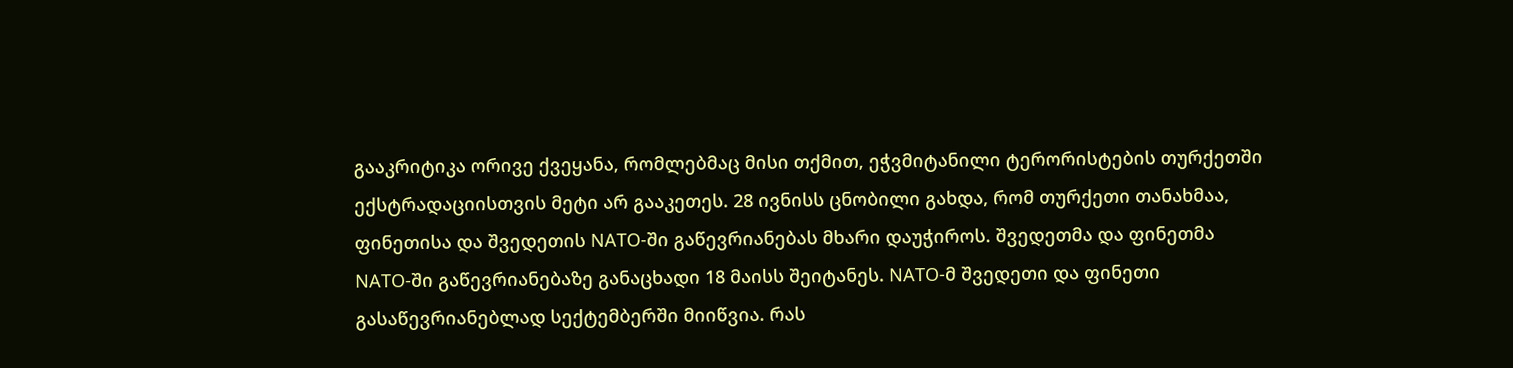გააკრიტიკა ორივე ქვეყანა, რომლებმაც მისი თქმით, ეჭვმიტანილი ტერორისტების თურქეთში ექსტრადაციისთვის მეტი არ გააკეთეს. 28 ივნისს ცნობილი გახდა, რომ თურქეთი თანახმაა, ფინეთისა და შვედეთის NATO-ში გაწევრიანებას მხარი დაუჭიროს. შვედეთმა და ფინეთმა NATO-ში გაწევრიანებაზე განაცხადი 18 მაისს შეიტანეს. NATO-მ შვედეთი და ფინეთი გასაწევრიანებლად სექტემბერში მიიწვია. რას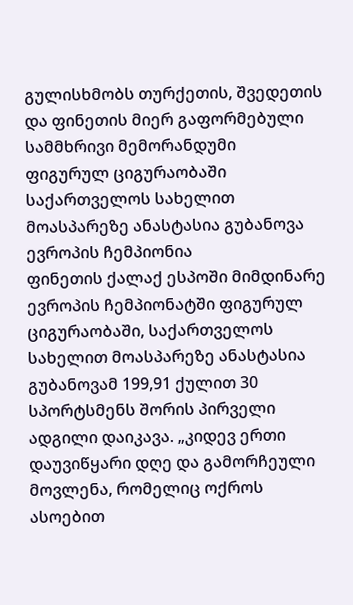გულისხმობს თურქეთის, შვედეთის და ფინეთის მიერ გაფორმებული სამმხრივი მემორანდუმი
ფიგურულ ციგურაობაში საქართველოს სახელით მოასპარეზე ანასტასია გუბანოვა ევროპის ჩემპიონია
ფინეთის ქალაქ ესპოში მიმდინარე ევროპის ჩემპიონატში ფიგურულ ციგურაობაში, საქართველოს სახელით მოასპარეზე ანასტასია გუბანოვამ 199,91 ქულით 30 სპორტსმენს შორის პირველი ადგილი დაიკავა. „კიდევ ერთი დაუვიწყარი დღე და გამორჩეული მოვლენა, რომელიც ოქროს ასოებით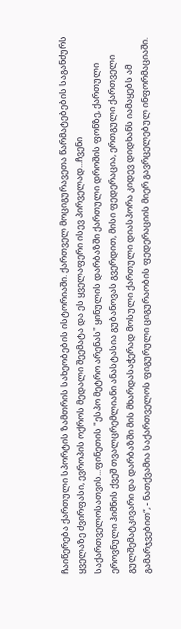ჩაიწერება ქართული სპორტის ზამთრის სახეობების ისტორიაში. ქართველ მოციგურავეთა წარმატებების საგანძურს ყველაზე ძვირფასი, ევროპის ოქროს მედალი შეემატა და ეს ყველაფერი ისევ პირველად...ჩვენი საქართველოსათვის...ფინეთის "ესპო მეტრო არენას" ყინულის დარბაზში ქართული დროშის ფონზე, ქართული ეროვნული ჰიმნის ქვეშ თვალცრემლიანი ანასტასია გუბანოვას გვერდით, მისი ფედერაცია, ერთგული ქართველი გულშემატკივარი და დარბაზში მის მხარდასაჭერად მოსული ქართული დიასპორა კიდევ დიდხანს იამაყებს ამ გამარჯვებით“, - ნათქვამია საქართველოს ფიგურული ციგურაობის ფედერაციის მიერ გავრცელებულ ინფორმაციაში.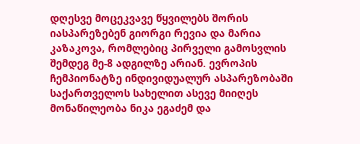დღესვე მოცეკვავე წყვილებს შორის იასპარეზებენ გიორგი რევია და მარია კაზაკოვა, რომლებიც პირველი გამოსვლის შემდეგ მე-8 ადგილზე არიან. ევროპის ჩემპიონატზე ინდივიდუალურ ასპარეზობაში საქართველოს სახელით ასევე მიიღეს მონაწილეობა ნიკა ეგაძემ და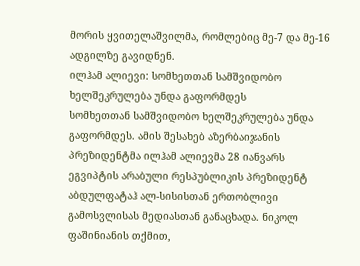მორის ყვითელაშვილმა, რომლებიც მე-7 და მე-16 ადგილზე გავიდნენ.
ილჰამ ალიევი: სომხეთთან სამშვიდობო ხელშეკრულება უნდა გაფორმდეს
სომხეთთან სამშვიდობო ხელშეკრულება უნდა გაფორმდეს. ამის შესახებ აზერბაიჯანის პრეზიდენტმა ილჰამ ალიევმა 28 იანვარს ეგვიპტის არაბული რესპუბლიკის პრეზიდენტ აბდულფატაჰ ალ-სისისთან ერთობლივი გამოსვლისას მედიასთან განაცხადა. ნიკოლ ფაშინიანის თქმით,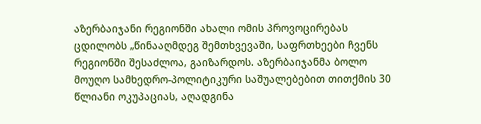აზერბაიჯანი რეგიონში ახალი ომის პროვოცირებას ცდილობს „წინააღმდეგ შემთხვევაში, საფრთხეები ჩვენს რეგიონში შესაძლოა, გაიზარდოს. აზერბაიჯანმა ბოლო მოუღო სამხედრო-პოლიტიკური საშუალებებით თითქმის 30 წლიანი ოკუპაციას, აღადგინა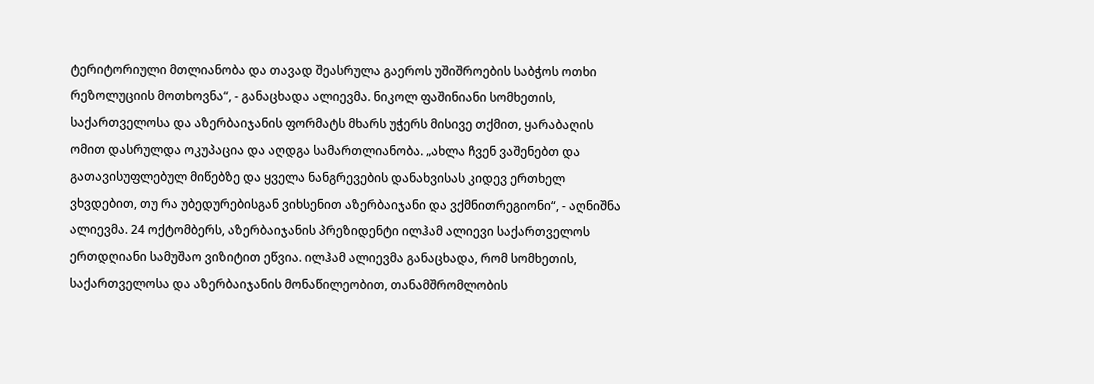ტერიტორიული მთლიანობა და თავად შეასრულა გაეროს უშიშროების საბჭოს ოთხი რეზოლუციის მოთხოვნა“, - განაცხადა ალიევმა. ნიკოლ ფაშინიანი სომხეთის, საქართველოსა და აზერბაიჯანის ფორმატს მხარს უჭერს მისივე თქმით, ყარაბაღის ომით დასრულდა ოკუპაცია და აღდგა სამართლიანობა. „ახლა ჩვენ ვაშენებთ და გათავისუფლებულ მიწებზე და ყველა ნანგრევების დანახვისას კიდევ ერთხელ ვხვდებით, თუ რა უბედურებისგან ვიხსენით აზერბაიჯანი და ვქმნითრეგიონი“, - აღნიშნა ალიევმა. 24 ოქტომბერს, აზერბაიჯანის პრეზიდენტი ილჰამ ალიევი საქართველოს ერთდღიანი სამუშაო ვიზიტით ეწვია. ილჰამ ალიევმა განაცხადა, რომ სომხეთის, საქართველოსა და აზერბაიჯანის მონაწილეობით, თანამშრომლობის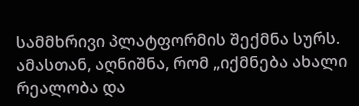სამმხრივი პლატფორმის შექმნა სურს. ამასთან, აღნიშნა, რომ „იქმნება ახალი რეალობა და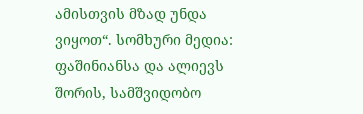ამისთვის მზად უნდა ვიყოთ“. სომხური მედია: ფაშინიანსა და ალიევს შორის, სამშვიდობო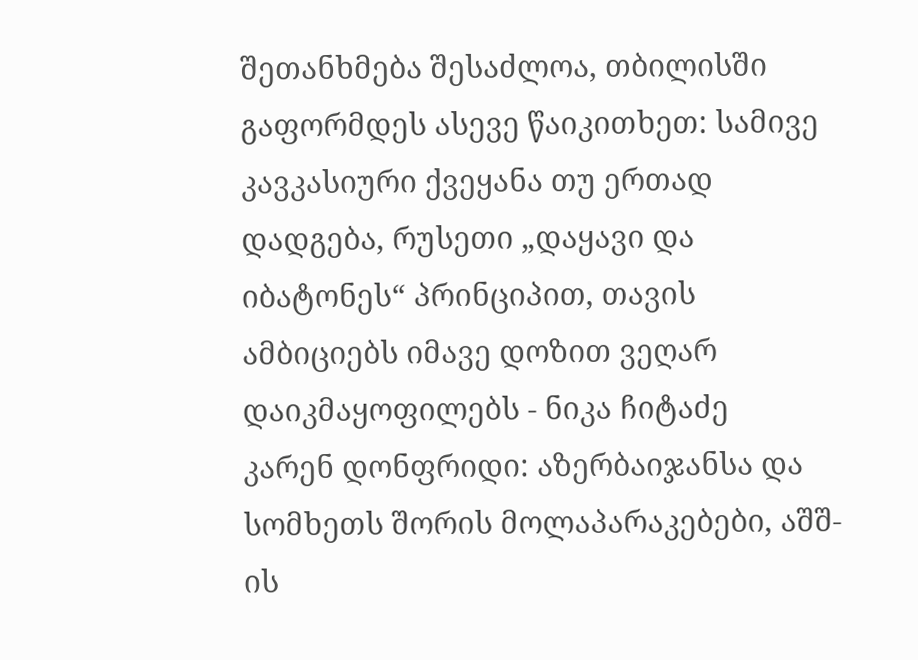შეთანხმება შესაძლოა, თბილისში გაფორმდეს ასევე წაიკითხეთ: სამივე კავკასიური ქვეყანა თუ ერთად დადგება, რუსეთი „დაყავი და იბატონეს“ პრინციპით, თავის ამბიციებს იმავე დოზით ვეღარ დაიკმაყოფილებს - ნიკა ჩიტაძე
კარენ დონფრიდი: აზერბაიჯანსა და სომხეთს შორის მოლაპარაკებები, აშშ-ის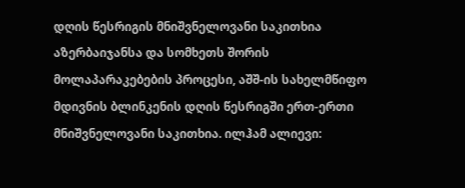დღის წესრიგის მნიშვნელოვანი საკითხია
აზერბაიჯანსა და სომხეთს შორის მოლაპარაკებების პროცესი, აშშ-ის სახელმწიფო მდივნის ბლინკენის დღის წესრიგში ერთ-ერთი მნიშვნელოვანი საკითხია. ილჰამ ალიევი: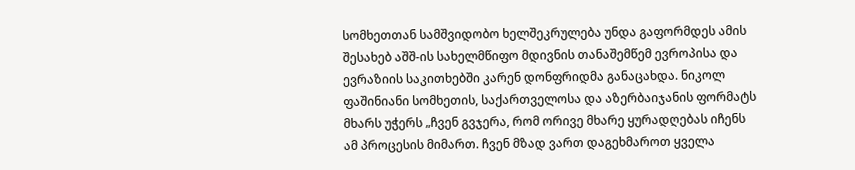სომხეთთან სამშვიდობო ხელშეკრულება უნდა გაფორმდეს ამის შესახებ აშშ-ის სახელმწიფო მდივნის თანაშემწემ ევროპისა და ევრაზიის საკითხებში კარენ დონფრიდმა განაცახდა. ნიკოლ ფაშინიანი სომხეთის, საქართველოსა და აზერბაიჯანის ფორმატს მხარს უჭერს „ჩვენ გვჯერა, რომ ორივე მხარე ყურადღებას იჩენს ამ პროცესის მიმართ. ჩვენ მზად ვართ დაგეხმაროთ ყველა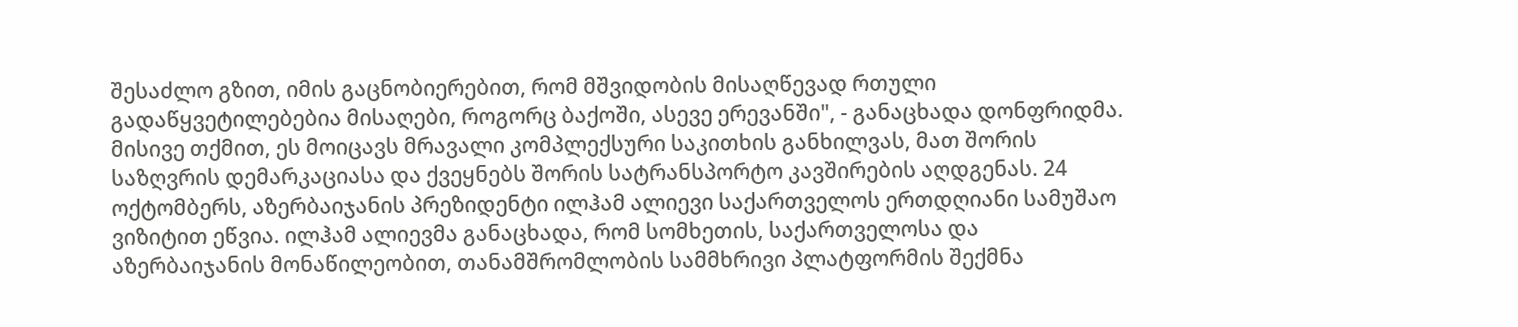შესაძლო გზით, იმის გაცნობიერებით, რომ მშვიდობის მისაღწევად რთული გადაწყვეტილებებია მისაღები, როგორც ბაქოში, ასევე ერევანში", - განაცხადა დონფრიდმა. მისივე თქმით, ეს მოიცავს მრავალი კომპლექსური საკითხის განხილვას, მათ შორის საზღვრის დემარკაციასა და ქვეყნებს შორის სატრანსპორტო კავშირების აღდგენას. 24 ოქტომბერს, აზერბაიჯანის პრეზიდენტი ილჰამ ალიევი საქართველოს ერთდღიანი სამუშაო ვიზიტით ეწვია. ილჰამ ალიევმა განაცხადა, რომ სომხეთის, საქართველოსა და აზერბაიჯანის მონაწილეობით, თანამშრომლობის სამმხრივი პლატფორმის შექმნა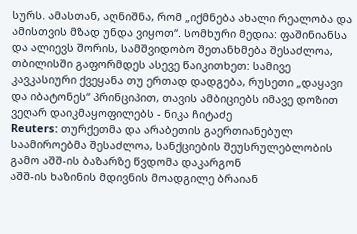სურს. ამასთან, აღნიშნა, რომ „იქმნება ახალი რეალობა და ამისთვის მზად უნდა ვიყოთ“. სომხური მედია: ფაშინიანსა და ალიევს შორის, სამშვიდობო შეთანხმება შესაძლოა, თბილისში გაფორმდეს ასევე წაიკითხეთ: სამივე კავკასიური ქვეყანა თუ ერთად დადგება, რუსეთი „დაყავი და იბატონეს“ პრინციპით, თავის ამბიციებს იმავე დოზით ვეღარ დაიკმაყოფილებს - ნიკა ჩიტაძე
Reuters: თურქეთმა და არაბეთის გაერთიანებულ საამიროებმა შესაძლოა, სანქციების შეუსრულებლობის გამო აშშ-ის ბაზარზე წვდომა დაკარგონ
აშშ-ის ხაზინის მდივნის მოადგილე ბრაიან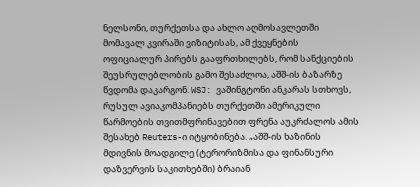ნელსონი, თურქეთსა და ახლო აღმოსავლეთში მომავალ კვირაში ვიზიტისას, ამ ქვეყნების ოფიციალურ პირებს გააფრთხილებს, რომ სანქციების შეუსრულებლობის გამო შესაძლოა, აშშ-ის ბაზარზე წვდომა დაკარგონ. WSJ: ვაშინგტონი ანკარას სთხოვს, რუსულ ავიაკომპანიებს თურქეთში ამერიკული წარმოების თვითმფრინავებით ფრენა აუკრძალოს ამის შესახებ Reuters-ი იტყობინება. „აშშ-ის ხაზინის მდივნის მოადგილე (ტერორიზმისა და ფინანსური დაზვერვის საკითხებში) ბრაიან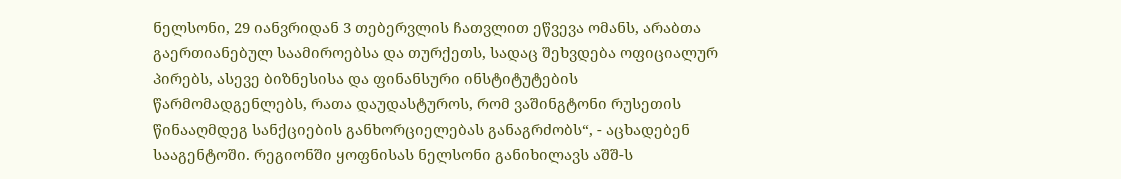ნელსონი, 29 იანვრიდან 3 თებერვლის ჩათვლით ეწვევა ომანს, არაბთა გაერთიანებულ საამიროებსა და თურქეთს, სადაც შეხვდება ოფიციალურ პირებს, ასევე ბიზნესისა და ფინანსური ინსტიტუტების წარმომადგენლებს, რათა დაუდასტუროს, რომ ვაშინგტონი რუსეთის წინააღმდეგ სანქციების განხორციელებას განაგრძობს“, - აცხადებენ სააგენტოში. რეგიონში ყოფნისას ნელსონი განიხილავს აშშ-ს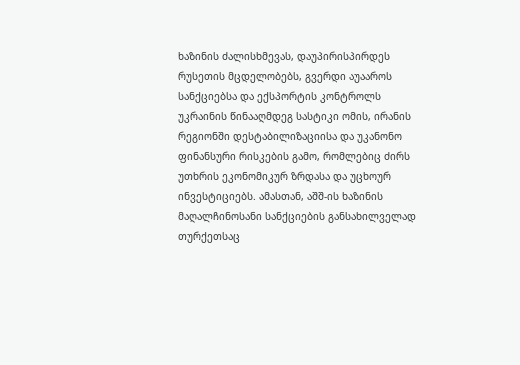ხაზინის ძალისხმევას, დაუპირისპირდეს რუსეთის მცდელობებს, გვერდი აუააროს სანქციებსა და ექსპორტის კონტროლს უკრაინის წინააღმდეგ სასტიკი ომის, ირანის რეგიონში დესტაბილიზაციისა და უკანონო ფინანსური რისკების გამო, რომლებიც ძირს უთხრის ეკონომიკურ ზრდასა და უცხოურ ინვესტიციებს. ამასთან, აშშ-ის ხაზინის მაღალჩინოსანი სანქციების განსახილველად თურქეთსაც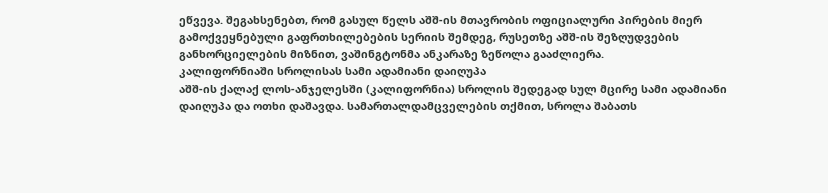ეწვევა. შეგახსენებთ, რომ გასულ წელს აშშ-ის მთავრობის ოფიციალური პირების მიერ გამოქვეყნებული გაფრთხილებების სერიის შემდეგ, რუსეთზე აშშ-ის შეზღუდვების განხორციელების მიზნით, ვაშინგტონმა ანკარაზე ზეწოლა გააძლიერა.
კალიფორნიაში სროლისას სამი ადამიანი დაიღუპა
აშშ-ის ქალაქ ლოს-ანჯელესში (კალიფორნია) სროლის შედეგად სულ მცირე სამი ადამიანი დაიღუპა და ოთხი დაშავდა. სამართალდამცველების თქმით, სროლა შაბათს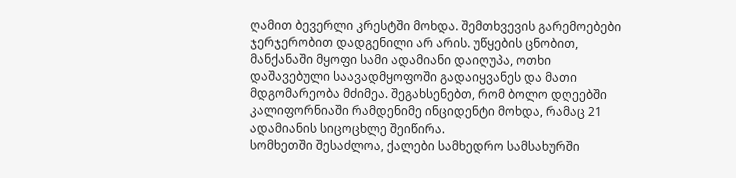ღამით ბევერლი კრესტში მოხდა. შემთხვევის გარემოებები ჯერჯერობით დადგენილი არ არის. უწყების ცნობით, მანქანაში მყოფი სამი ადამიანი დაიღუპა, ოთხი დაშავებული საავადმყოფოში გადაიყვანეს და მათი მდგომარეობა მძიმეა. შეგახსენებთ, რომ ბოლო დღეებში კალიფორნიაში რამდენიმე ინციდენტი მოხდა, რამაც 21 ადამიანის სიცოცხლე შეიწირა.
სომხეთში შესაძლოა, ქალები სამხედრო სამსახურში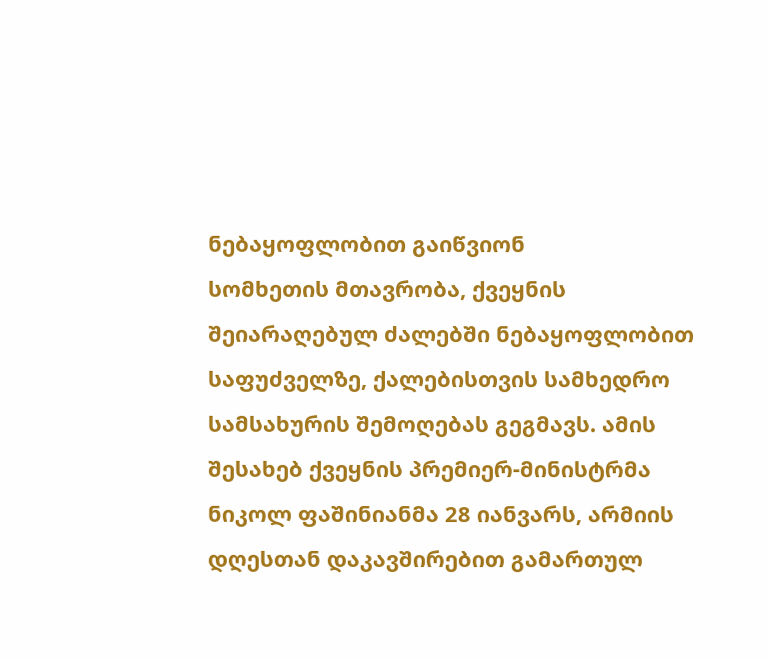ნებაყოფლობით გაიწვიონ
სომხეთის მთავრობა, ქვეყნის შეიარაღებულ ძალებში ნებაყოფლობით საფუძველზე, ქალებისთვის სამხედრო სამსახურის შემოღებას გეგმავს. ამის შესახებ ქვეყნის პრემიერ-მინისტრმა ნიკოლ ფაშინიანმა 28 იანვარს, არმიის დღესთან დაკავშირებით გამართულ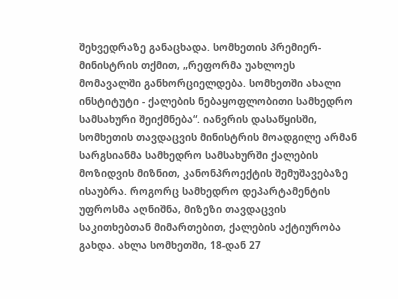შეხვედრაზე განაცხადა. სომხეთის პრემიერ-მინისტრის თქმით, „რეფორმა უახლოეს მომავალში განხორციელდება. სომხეთში ახალი ინსტიტუტი - ქალების ნებაყოფლობითი სამხედრო სამსახური შეიქმნება“. იანვრის დასაწყისში, სომხეთის თავდაცვის მინისტრის მოადგილე არმან სარგსიანმა სამხედრო სამსახურში ქალების მოზიდვის მიზნით, კანონპროექტის შემუშავებაზე ისაუბრა. როგორც სამხედრო დეპარტამენტის უფროსმა აღნიშნა, მიზეზი თავდაცვის საკითხებთან მიმართებით, ქალების აქტიურობა გახდა. ახლა სომხეთში, 18-დან 27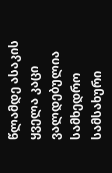წლამდე ასაკის ყველა კაცი ვალდებულია სამხედრო სამსახური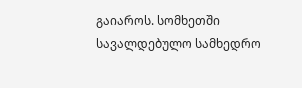გაიაროს. სომხეთში სავალდებულო სამხედრო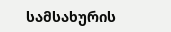სამსახურის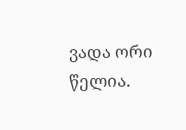ვადა ორი წელია.